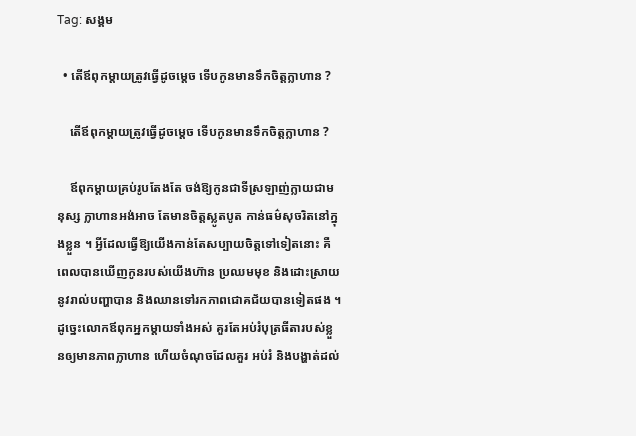Tag: សង្គម

  • តើឪពុកម្តាយត្រូវធ្វើដូចម្តេច ទើបកូនមានទឹកចិត្តក្លាហាន ?

    តើឪពុកម្តាយត្រូវធ្វើដូចម្តេច ទើបកូនមានទឹកចិត្តក្លាហាន ?

    ឪពុកម្តាយគ្រប់រូបតែងតែ ចង់ឱ្យកូនជាទីស្រឡាញ់ក្លាយជាមនុស្ស ក្លាហានអង់អាច តែមានចិត្តស្លូតបូត កាន់ធម៌សុចរិតនៅក្នុងខ្លួន ។ អ្វីដែលធ្វើឱ្យយើងកាន់តែសប្បាយចិត្តទៅទៀតនោះ គឺពេលបានឃើញកូនរបស់យើងហ៊ាន ប្រឈមមុខ និងដោះស្រាយនូវរាល់បញ្ហាបាន និងឈានទៅរកភាពជោគជ័យបានទៀតផង ។ ដូច្នេះលោកឪពុកអ្នកម្តាយទាំងអស់ គួរតែអប់រំបុត្រធីតារបស់ខ្លួនឲ្យមានភាពក្លាហាន ហើយចំណុចដែលគួរ អប់រំ និងបង្ហាត់ដល់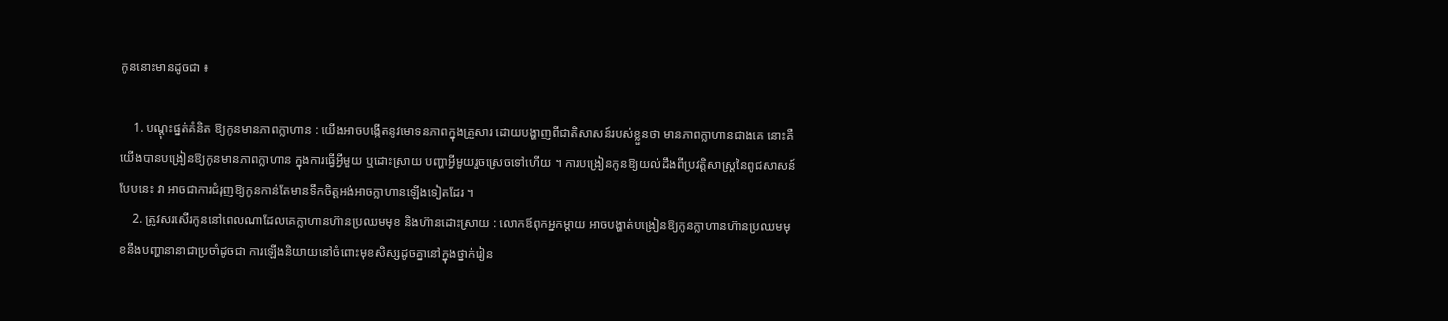កូននោះមានដូចជា ៖

    1. បណ្តុះផ្នត់គំនិត ឱ្យកូនមានភាពក្លាហាន : យើងអាចបង្កើតនូវមោទនភាពក្នុងគ្រួសារ ដោយបង្ហាញពីជាតិសាសន៍របស់ខ្លួនថា មានភាពក្លាហានជាងគេ នោះគឺយើងបានបង្រៀនឱ្យកូនមានភាពក្លាហាន ក្នុងការធ្វើអ្វីមួយ ឬដោះស្រាយ បញ្ហាអ្វីមួយរួចស្រេចទៅហើយ ។ ការបង្រៀនកូនឱ្យយល់ដឹងពីប្រវត្ដិសាស្ដ្រនៃពូជសាសន៍បែបនេះ វា អាចជាការជំរុញឱ្យកូនកាន់តែមានទឹកចិត្ដអង់អាចក្លាហានឡើងទៀតដែរ ។
    2. ត្រូវសរសើរកូននៅពេលណាដែលគេក្លាហានហ៊ានប្រឈមមុខ និងហ៊ានដោះស្រាយ : លោកឪពុកអ្នកម្ដាយ អាចបង្ហាត់បង្រៀនឱ្យកូនក្លាហានហ៊ានប្រឈមមុខនឹងបញ្ហានានាជាប្រចាំដូចជា ការឡើងនិយាយនៅចំពោះមុខសិស្សដូចគ្នានៅក្នុងថ្នាក់រៀន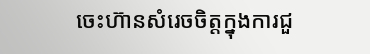ចេះហ៊ានសំរេចចិត្តក្នុងការជួ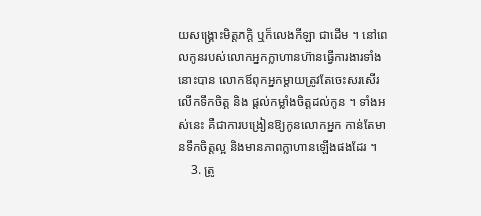យសង្រ្គោះមិត្តភក្តិ ឬក៏លេងកីឡា ជាដើម ។ នៅពេលកូនរបស់លោកអ្នកក្លាហានហ៊ានធ្វើការងារទាំងនោះបាន លោកឪពុកអ្នកម្តាយត្រូវតែចេះសរសើរលើកទឹកចិត្ដ និង ផ្ដល់កម្លាំងចិត្ដដល់កូន ។ ទាំងអស់នេះ គឺជាការបង្រៀនឱ្យកូនលោកអ្នក កាន់តែមានទឹកចិត្តល្អ និងមានភាពក្លាហានឡើងផងដែរ ។
    3. ត្រូ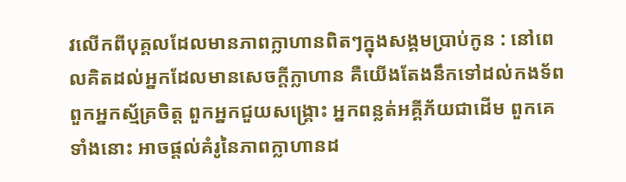វលើកពីបុគ្គលដែលមានភាពក្លាហានពិតៗក្នុងសង្គមប្រាប់កូន : នៅពេលគិតដល់អ្នកដែលមានសេចក្ដីក្លាហាន គឺយើងតែងនឹកទៅដល់កងទ័ព ពួកអ្នកស្ម័គ្រចិត្ត ពួកអ្នកជួយសង្រ្គោះ អ្នកពន្លត់អគ្គីភ័យជាដើម ពួកគេទាំងនោះ អាចផ្ដល់គំរូនៃភាពក្លាហានដ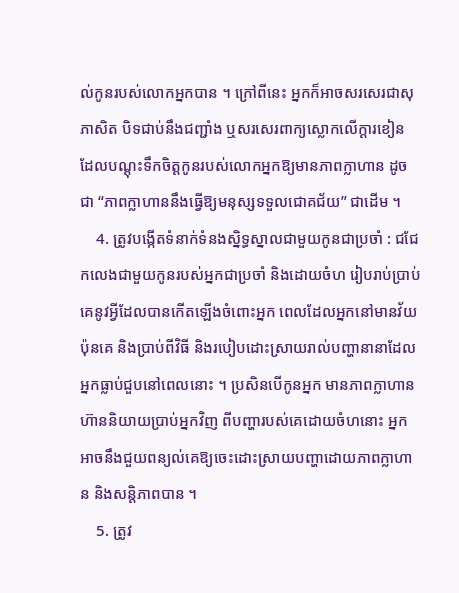ល់កូនរបស់លោកអ្នកបាន ។ ក្រៅពីនេះ អ្នកក៏អាចសរសេរជាសុភាសិត បិទជាប់នឹងជញ្ជាំង ឬសរសេរពាក្យស្លោកលើក្ដារខៀន ដែលបណ្តុះទឹកចិត្ដកូនរបស់លោកអ្នកឱ្យមានភាពក្លាហាន ដូចជា “ភាពក្លាហាននឹងធ្វើឱ្យមនុស្សទទួលជោគជ័យ” ជាដើម ។
    4. ត្រូវបង្កើតទំនាក់ទំនងស្និទ្ធស្នាលជាមួយកូនជាប្រចាំ : ជជែកលេងជាមួយកូនរបស់អ្នកជាប្រចាំ និងដោយចំហ រៀបរាប់ប្រាប់គេនូវអ្វីដែលបានកើតឡើងចំពោះអ្នក ពេលដែលអ្នកនៅមានវ័យប៉ុនគេ និងប្រាប់ពីវិធី និងរបៀបដោះស្រាយរាល់បញ្ហានានាដែលអ្នកធ្លាប់ជួបនៅពេលនោះ ។ ប្រសិនបើកូនអ្នក មានភាពក្លាហានហ៊ាននិយាយប្រាប់អ្នកវិញ ពីបញ្ហារបស់គេដោយចំហនោះ អ្នកអាចនឹងជួយពន្យល់គេឱ្យចេះដោះស្រាយបញ្ហាដោយភាពក្លាហាន និងសន្តិភាពបាន ។
    5. ត្រូវ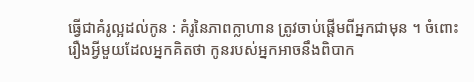ធ្វើជាគំរូល្អដល់កូន : គំរូនៃភាពក្លាហាន ត្រូវចាប់ផ្ដើមពីអ្នកជាមុន ។ ចំពោះរឿងអ្វីមួយដែលអ្នកគិតថា កូនរបស់អ្នកអាចនឹងពិបាក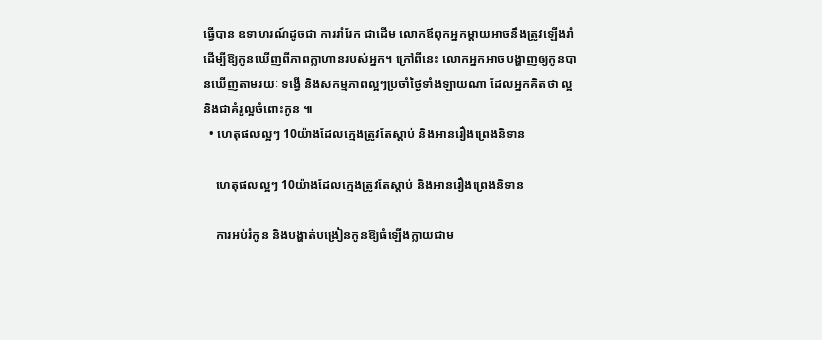ធ្វើបាន ឧទាហរណ៍ដូចជា ការរាំរែក ជាដើម លោកឪពុកអ្នកម្តាយអាចនឹងត្រូវឡើងរាំ ដើម្បីឱ្យកូនឃើញពីភាពក្លាហានរបស់អ្នក។ ក្រៅពីនេះ លោកអ្នកអាចបង្ហាញឲ្យកូនបានឃើញតាមរយៈ ទង្វើ និងសកម្មភាពល្អៗប្រចាំថ្ងៃទាំងឡាយណា ដែលអ្នកគិតថា ល្អ និងជាគំរូល្អចំពោះកូន ៕
  • ហេតុផលល្អៗ 10យ៉ាងដែលក្មេងត្រូវតែស្តាប់ និងអានរឿងព្រេងនិទាន

    ហេតុផលល្អៗ 10យ៉ាងដែលក្មេងត្រូវតែស្តាប់ និងអានរឿងព្រេងនិទាន

    ការអប់រំកូន និងបង្ហាត់បង្រៀនកូនឱ្យធំឡើងក្លាយជាម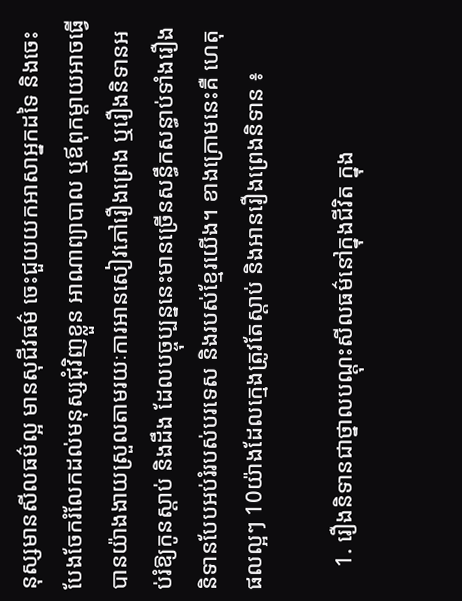នុស្សមានសីលធម៌ល្អ មានសុជីវធម៌ ចេះជួយយកអាសាអ្នកដទៃ និងចេះបែងចែករំលែកដល់មនុស្សជុំវិញខ្លួន អាណាព្យាបាល ឬឪពុកម្ដាយអាចធ្វើបានយ៉ាងងាយស្រួលតាមរយៈការអានសៀវភៅរឿងព្រេង ឬរឿងនិទានអប់រំឱ្យកូនស្ដាប់ និងដឹង ដែលបច្ចុប្បន្ននេះមានច្រើនសន្ធឹកសន្ធាប់ទាំងរឿងនិទានបែបអប់រំរបស់បរទេស និងរបស់ខ្មែរយើង។ ខាងក្រោមនេះគឺ ហេតុផលល្អៗ 10យ៉ាងដែលក្មេងត្រូវតែស្តាប់ និងអានរឿងព្រេងនិទាន ៖

    1. រឿងនិទានជាថ្នាលបណ្តុះសីលធម៌នៅក្នុងជីវិត ក្នុង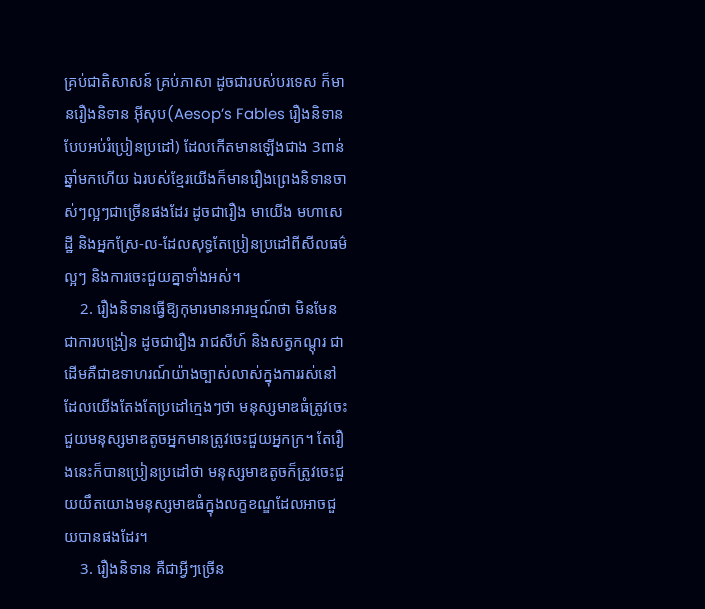គ្រប់ជាតិសាសន៍ គ្រប់ភាសា ដូចជារបស់បរទេស ក៏មានរឿងនិទាន អ៊ីសុប(Aesop’s Fables រឿងនិទានបែបអប់រំប្រៀនប្រដៅ) ដែលកើតមានឡើងជាង 3ពាន់ឆ្នាំមកហើយ ឯរបស់ខ្មែរយើងក៏មានរឿងព្រេងនិទានចាស់ៗល្អៗជាច្រើនផងដែរ ដូចជារឿង មាយើង មហាសេដ្ឋី និងអ្នកស្រែ-ល-ដែលសុទ្ធតែប្រៀនប្រដៅពីសីលធម៌ល្អៗ និងការចេះជួយគ្នាទាំងអស់។
    2. រឿងនិទានធ្វើឱ្យកុមារមានអារម្មណ៍ថា មិនមែនជាការបង្រៀន ដូចជារឿង រាជសីហ៍ និងសត្វកណ្តុរ ជាដើមគឺជាឧទាហរណ៍យ៉ាងច្បាស់លាស់ក្នុងការរស់នៅ ដែលយើងតែងតែប្រដៅក្មេងៗថា មនុស្សមាឌធំត្រូវចេះជួយមនុស្សមាឌតូចអ្នកមានត្រូវចេះជួយអ្នកក្រ។ តែរឿងនេះក៏បានប្រៀនប្រដៅថា មនុស្សមាឌតូចក៏ត្រូវចេះជួយយឹតយោងមនុស្សមាឌធំក្នុងលក្ខខណ្ឌដែលអាចជួយបានផងដែរ។
    3. រឿងនិទាន គឺជាអ្វីៗច្រើន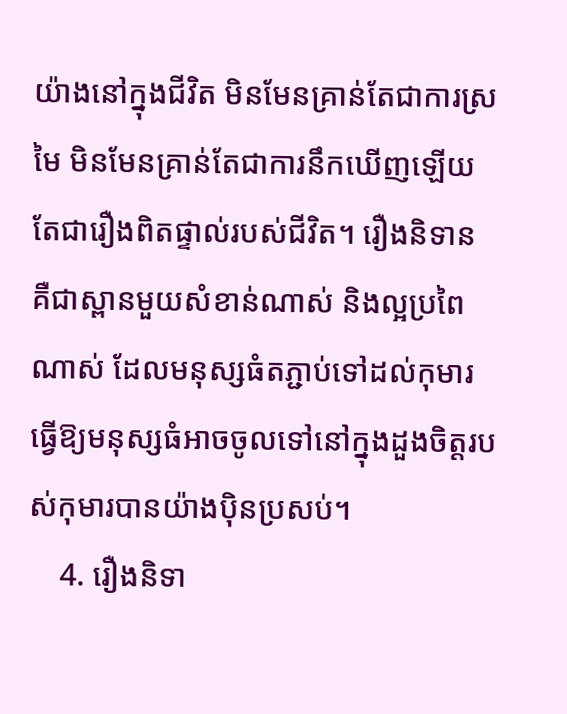យ៉ាងនៅក្នុងជីវិត មិនមែនគ្រាន់តែជាការស្រមៃ មិនមែនគ្រាន់តែជាការនឹកឃើញឡើយ តែជារឿងពិតផ្ទាល់របស់ជីវិត។ រឿងនិទាន គឺជាស្ពានមួយសំខាន់ណាស់ និងល្អប្រពៃណាស់ ដែលមនុស្សធំតភ្ជាប់ទៅដល់កុមារ ធ្វើឱ្យមនុស្សធំអាចចូលទៅនៅក្នុងដួងចិត្តរបស់កុមារបានយ៉ាងប៉ិនប្រសប់។
    4. រឿងនិទា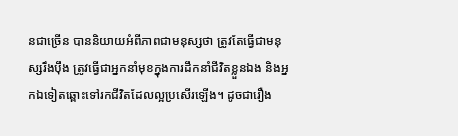នជាច្រើន បាននិយាយអំពីភាពជាមនុស្សថា ត្រូវតែធ្វើជាមនុស្សរឹងប៉ឹង ត្រូវធ្វើជាអ្នកនាំមុខក្នុងការដឹកនាំជីវិតខ្លួនឯង និងអ្នកឯទៀតឆ្ពោះទៅរកជីវិតដែលល្អប្រសើរឡើង។ ដូចជារឿង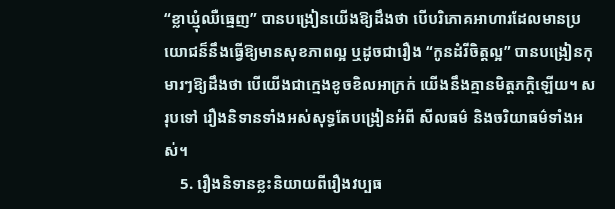“ខ្លាឃ្មុំឈឺធ្មេញ” បានបង្រៀនយើងឱ្យដឹងថា បើបរិភោគអាហារដែលមានប្រយោជន៏នឹងធ្វើឱ្យមានសុខភាពល្អ ឬដូចជារឿង “កូនដំរីចិត្តល្អ” បានបង្រៀនកុមារៗឱ្យដឹងថា បើយើងជាក្មេងខូចខិលអាក្រក់ យើងនឹងគ្មានមិត្តភក្តិឡើយ។ សរុបទៅ រឿងនិទានទាំងអស់សុទ្ធតែបង្រៀនអំពី សីលធម៌ និងចរិយាធម៌ទាំងអស់។
    5. រឿងនិទានខ្លះនិយាយពីរឿងវប្បធ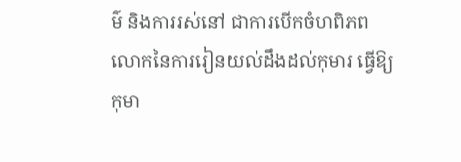ម៌ និងការរស់នៅ ជាការបើកចំហពិភពលោកនៃការរៀនយល់ដឹងដល់កុមារ ធ្វើឱ្យកុមា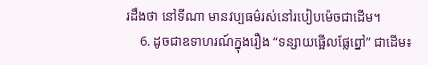រដឹងថា នៅទីណា មានវប្បធម៌រស់នៅរបៀបម៉េចជាដើម។
    6. ដូចជាឧទាហរណ៍ក្នុងរឿង “ទន្សាយផ្អើលផ្លែព្នៅ” ជាដើម៖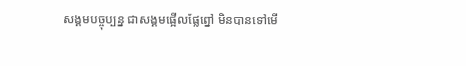សង្គមបច្ចុប្បន្ន ជាសង្គមផ្អើលផ្លែព្នៅ មិនបានទៅមើ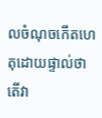លចំណុចកើតហេតុដោយផ្ទាល់ថា តើវា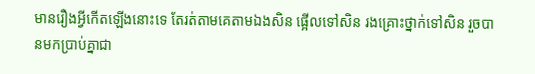មានរឿងអ្វីកើតឡើងនោះទេ តែរត់តាមគេតាមឯងសិន ផ្អើលទៅសិន រងគ្រោះថ្នាក់ទៅសិន រួចបានមកប្រាប់គ្នាជា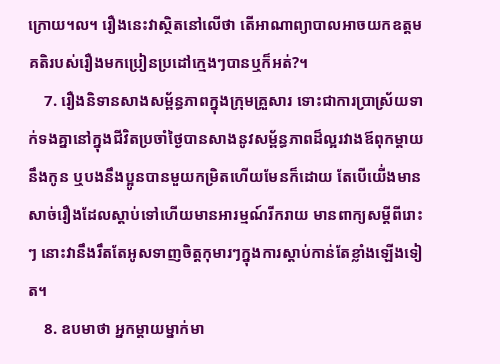ក្រោយ។ល។ រឿងនេះវាស្ថិតនៅលើថា តើអាណាព្យាបាលអាចយកឧត្តមគតិរបស់រឿងមកប្រៀនប្រដៅក្មេងៗបានឬក៏អត់?។
    7. រឿងនិទានសាងសម្ព័ន្ធភាពក្នុងក្រុមគ្រួសារ ទោះជាការប្រាស្រ័យទាក់ទងគ្នានៅក្នុងជីវិតប្រចាំថ្ងៃបានសាងនូវសម្ព័ន្ធភាពដ៏ល្អរវាងឪពុកម្ដាយនឹងកូន ឬបងនឹងប្អូនបានមួយកម្រិតហើយមែនក៏ដោយ តែបើយើ់ងមានសាច់រឿងដែលស្តាប់ទៅហើយមានអារម្មណ៍រីករាយ មានពាក្យសម្ដីពីរោះៗ នោះវានឹងរឹតតែអូសទាញចិត្តកុមារៗក្នុងការស្តាប់កាន់តែខ្លាំងឡើងទៀត។
    8. ឧបមាថា អ្នកម្តាយម្នាក់មា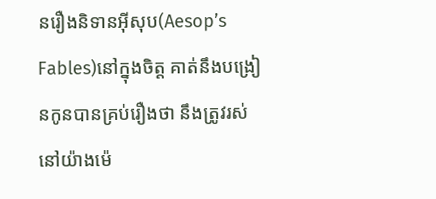នរឿងនិទានអ៊ីសុប(Aesop’s Fables)នៅក្នុងចិត្ត គាត់នឹងបង្រៀនកូនបានគ្រប់រឿងថា នឹងត្រូវរស់នៅយ៉ាងម៉េ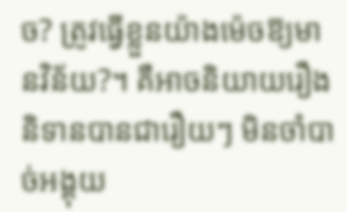ច? ត្រូវធ្វើខ្លួនយ៉ាងម៉េចឱ្យមានវិន័យ?។ គឺអាចនិយាយរឿងនិទានបានជារឿយៗ មិនចាំបាច់អង្គុយ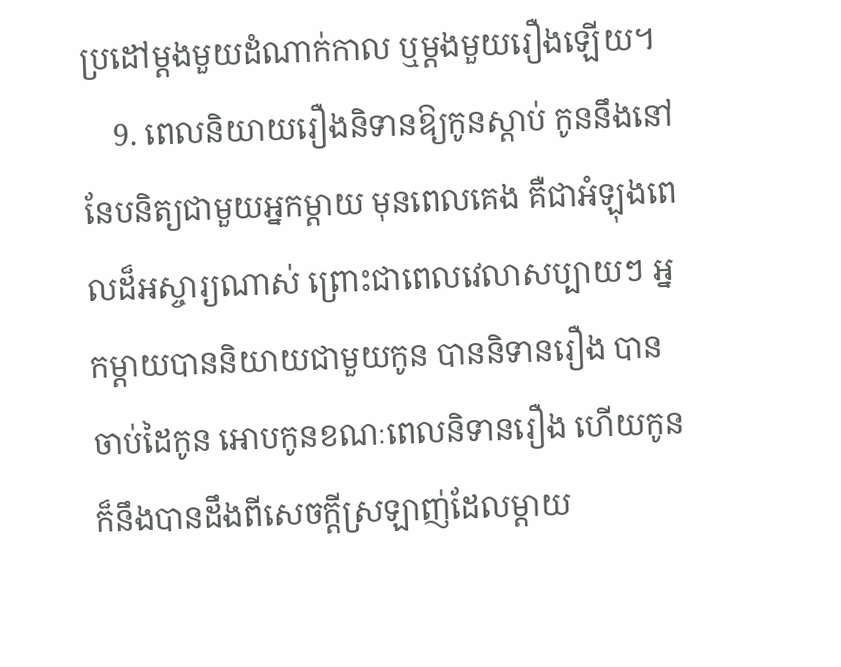ប្រដៅម្តងមួយដំណាក់កាល ឬម្ដងមួយរឿងឡើយ។
    9. ពេលនិយាយរឿងនិទានឱ្យកូនស្ដាប់ កូននឹងនៅនែបនិត្យជាមួយអ្នកម្តាយ មុនពេលគេង គឺជាអំឡុងពេលដ៏អស្ចារ្យណាស់ ព្រោះជាពេលវេលាសប្បាយៗ អ្នកម្តាយបាននិយាយជាមួយកូន បាននិទានរឿង បានចាប់ដៃកូន អោបកូនខណៈពេលនិទានរឿង ហើយកូនក៏នឹងបានដឹងពីសេចក្តីស្រឡាញ់ដែលម្តាយ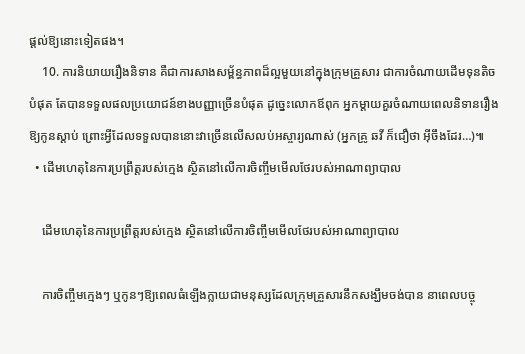ផ្តល់ឱ្យនោះទៀតផង។
    10. ការនិយាយរឿងនិទាន គឺជាការសាងសម្ព័ន្ធភាពដ៏ល្អមួយនៅក្នុងក្រុមគ្រួសារ ជាការចំណាយដើមទុនតិចបំផុត តែបានទទួលផលប្រយោជន៍ខាងបញ្ញាច្រើនបំផុត ដូច្នេះលោកឪពុក អ្នកម្តាយគួរចំណាយពេលនិទានរឿងឱ្យកូនស្តាប់ ព្រោះអ្វីដែលទទួលបាននោះវាច្រើនលើសលប់អស្ចារ្យណាស់ (អ្នកគ្រូ ឆវី ក៏ជឿថា អ៊ីចឹងដែរ…)៕
  • ដើមហេតុនៃការប្រព្រឹត្តរបស់ក្មេង ស្ថិតនៅលើការចិញ្ចឹមមើលថែរបស់អាណាព្យាបាល

    ដើមហេតុនៃការប្រព្រឹត្តរបស់ក្មេង ស្ថិតនៅលើការចិញ្ចឹមមើលថែរបស់អាណាព្យាបាល

    ការចិញ្ចឹមក្មេងៗ ឬកូនៗឱ្យពេលធំឡើងក្លាយជាមនុស្សដែលក្រុមគ្រួសារនឹកសង្ឃឹមចង់បាន នាពេលបច្ចុ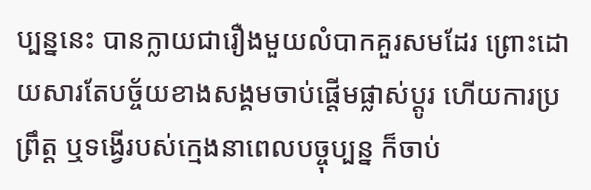ប្បន្ននេះ បានក្លាយជារឿងមួយលំបាកគួរសមដែរ ព្រោះដោយសារតែបច្ច័យខាងសង្គមចាប់ផ្តើមផ្លាស់ប្តូរ ហើយការប្រព្រឹត្ត ឬទង្វើរបស់ក្មេងនាពេលបច្ចុប្បន្ន ក៏ចាប់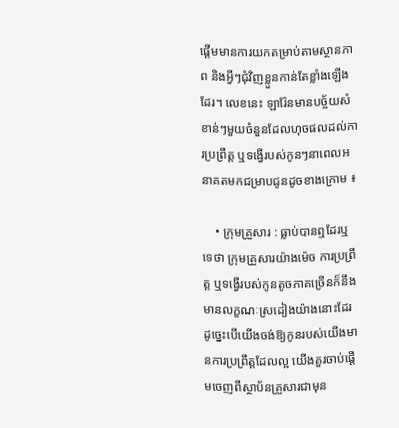ផ្តើមមានការយកតម្រាប់តាមស្ថានភាព និងអ្វីៗជុំវិញខ្លួនកាន់តែខ្លាំងឡើងដែរ។ លេខនេះ ឡារ៉ែនមានបច្ច័យសំខាន់ៗមួយចំនួនដែលហុចផលដល់ការប្រព្រឹត្ត ឬទង្វើរបស់កូនៗនាពេលអនាគតមកជម្រាបជូនដូចខាងក្រោម ៖

    • ក្រុមគ្រួសារ : ធ្លាប់បានឮដែរឬទេថា ក្រុមគ្រួសារយ៉ាងម៉េច ការប្រព្រឹត្ត ឬទង្វើរបស់កូនតូចភាគច្រើនក៏នឹងមានលក្ខណៈស្រដៀងយ៉ាងនោះដែរ ដូច្នេះបើយើងចង់ឱ្យកូនរបស់យើងមានការប្រព្រឹត្តដែលល្អ យើងគួរចាប់ផ្តើមចេញពីស្ថាប័នគ្រួសារជាមុន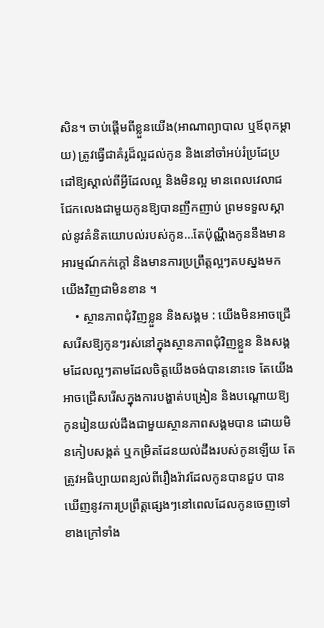សិន។ ចាប់ផ្តើមពីខ្លួនយើង(អាណាព្យាបាល ឬឪពុកម្ដាយ) ត្រូវធ្វើជាគំរូដ៏ល្អដល់កូន និងនៅចាំអប់រំប្រដែប្រដៅឱ្យស្គាល់ពីអ្វីដែលល្អ និងមិនល្អ មានពេលវេលាជជែកលេងជាមួយកូនឱ្យបានញឹកញាប់ ព្រមទទួលស្គាល់នូវគំនិតយោបល់របស់កូន…តែប៉ុណ្ណឹងកូននឹងមានអារម្មណ៍កក់ក្តៅ និងមានការប្រព្រឹត្តល្អៗតបស្នងមកយើងវិញជាមិនខាន ។
    • ស្ថានភាពជុំវិញខ្លួន និងសង្គម : យើងមិនអាចជ្រើសរើសឱ្យកូនៗរស់នៅក្នុងស្ថានភាពជុំវិញខ្លួន និងសង្គមដែលល្អៗតាមដែលចិត្តយើងចង់បាននោះទេ តែយើងអាចជ្រើសរើសក្នុងការបង្ហាត់បង្រៀន និងបណ្តោយឱ្យកូនរៀនយល់ដឹងជាមួយស្ថានភាពសង្គមបាន ដោយមិនកៀបសង្កត់ ឬកម្រិតដែនយល់ដឹងរបស់កូនឡើយ តែត្រូវអធិប្បាយពន្យល់ពីរឿងរ៉ាវដែលកូនបានជួប បានឃើញនូវការប្រព្រឹត្តផ្សេងៗនៅពេលដែលកូនចេញទៅខាងក្រៅទាំង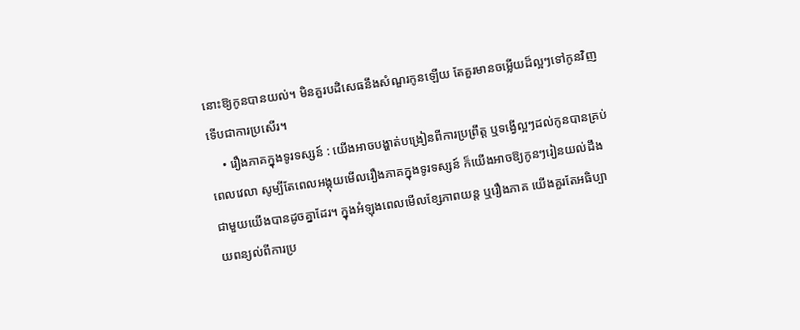នោះឱ្យកូនបានយល់។ មិនគួរបដិសេធនឹងសំណួរកូនឡើយ តែគួរមានចម្លើយដ៏ល្អៗទៅកូនវិញទើបជាការប្រសើរ។
    • រឿងភាគក្នុងទូរទស្សន៍ : យើងអាចបង្ហាត់បង្រៀនពីការប្រព្រឹត្ត ឬទង្វើល្អៗដល់កូនបានគ្រប់ពេលវេលា សូម្បីតែពេលអង្គុយមើលរឿងភាគក្នុងទូរទស្សន៍ ក៏យើងអាចឱ្យកូនៗរៀនយល់ដឹងជាមួយយើងបានដូចគ្នាដែរ។ ក្នុងអំឡុងពេលមើលខ្សែភាពយន្ត ឬរឿងភាគ យើងគួរតែអធិប្បាយពន្យល់ពីការប្រ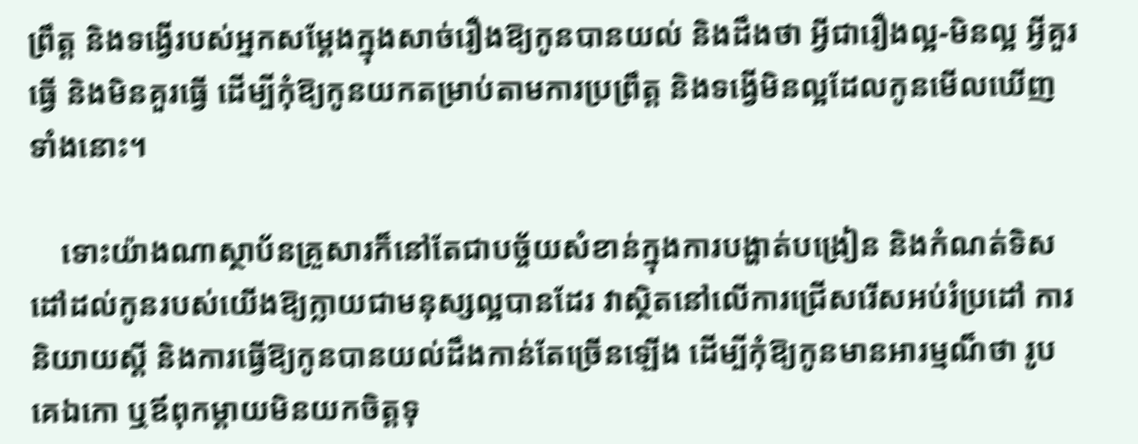ព្រឹត្ត និងទង្វើរបស់អ្នកសម្ដែងក្នុងសាច់រឿងឱ្យកូនបានយល់ និងដឹងថា អ្វីជារឿងល្អ-មិនល្អ អ្វីគួរធ្វើ និងមិនគួរធ្វើ ដើម្បីកុំឱ្យកូនយកតម្រាប់តាមការប្រព្រឹត្ត និងទង្វើមិនល្អដែលកូនមើលឃើញទាំងនោះ។

    ទោះយ៉ាងណាស្ថាប័នគ្រួសារក៏នៅតែជាបច្ច័យសំខាន់ក្នុងការបង្ហាត់បង្រៀន និងកំណត់ទិសដៅដល់កូនរបស់យើងឱ្យក្លាយជាមនុស្សល្អបានដែរ វាស្ថិតនៅលើការជ្រើសរើសអប់រំប្រដៅ ការនិយាយស្តី និងការធ្វើឱ្យកូនបានយល់ដឹងកាន់តែច្រើនឡើង ដើម្បីកុំឱ្យកូនមានអារម្មណ៏ថា រូបគេឯកោ ឬឪពុកម្តាយមិនយកចិត្តទុ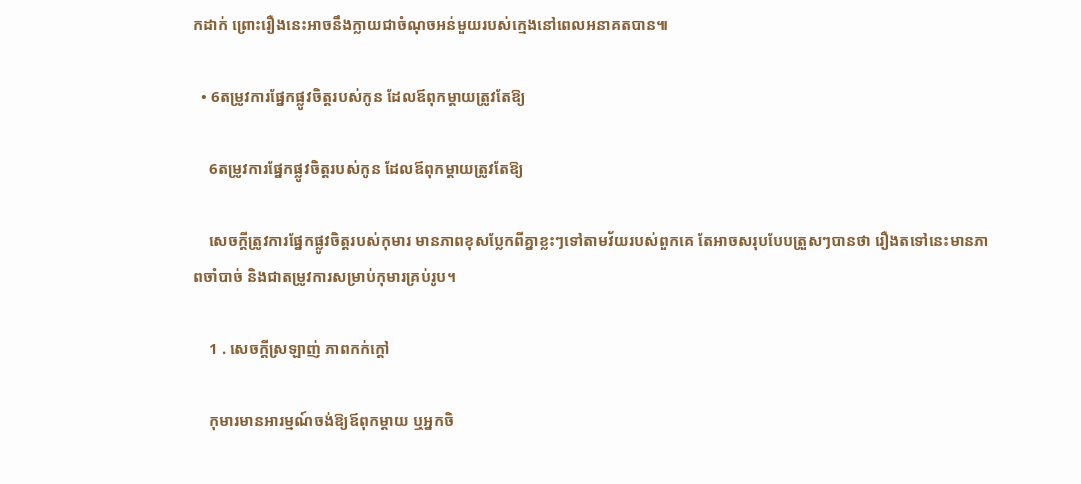កដាក់ ព្រោះរឿងនេះអាចនឹងក្លាយជាចំណុចអន់មួយរបស់ក្មេងនៅពេលអនាគតបាន៕

  • 6តម្រូវការផ្នែកផ្លូវចិត្តរបស់កូន ដែលឪពុកម្ដាយត្រូវតែឱ្យ

    6តម្រូវការផ្នែកផ្លូវចិត្តរបស់កូន ដែលឪពុកម្ដាយត្រូវតែឱ្យ

    សេចក្ដីត្រូវការផ្នែកផ្លូវចិត្តរបស់កុមារ មានភាពខុសប្លែកពីគ្នាខ្លះៗទៅតាមវ័យរបស់ពួកគេ តែអាចសរុបបែបត្រួសៗបានថា រឿងតទៅនេះមានភាពចាំបាច់ និងជាតម្រូវការសម្រាប់កុមារគ្រប់រូប។

    1 . សេចក្ដីស្រឡាញ់ ភាពកក់ក្ដៅ

    កុមារមានអារម្មណ៍ចង់ឱ្យឪពុកម្ដាយ ឬអ្នកចិ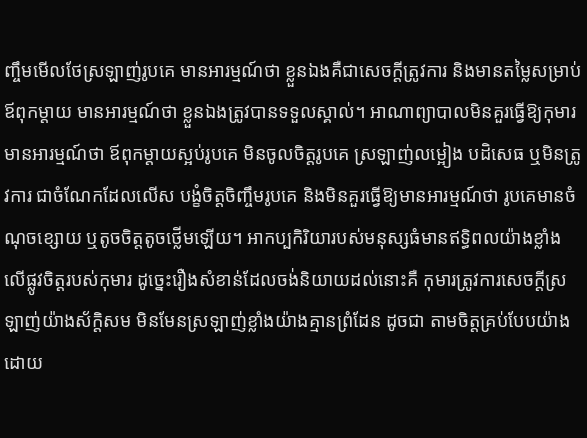ញ្ចឹមមើលថែស្រឡាញ់រូបគេ មានអារម្មណ៍ថា ខ្លួនឯងគឺជាសេចក្ដីត្រូវការ និងមានតម្លៃសម្រាប់ឪពុកម្ដាយ មានអារម្មណ៍ថា ខ្លួនឯងត្រូវបានទទួលស្គាល់។ អាណាព្យាបាលមិនគួរធ្វើឱ្យកុមារមានអារម្មណ៍ថា ឪពុកម្ដាយស្អប់រូបគេ មិនចូលចិត្តរូបគេ ស្រឡាញ់លម្អៀង បដិសេធ ឬមិនត្រូវការ ជាចំណែកដែលលើស បង្ខំចិត្តចិញ្ចឹមរូបគេ និងមិនគួរធ្វើឱ្យមានអារម្មណ៍ថា រូបគេមានចំណុចខ្សោយ ឬតូចចិត្តតូចថ្លើមឡើយ។ អាកប្បកិរិយារបស់មនុស្សធំមានឥទ្ធិពលយ៉ាងខ្លាំងលើផ្លូវចិត្តរបស់កុមារ ដូច្នេះរឿងសំខាន់ដែលចង់និយាយដល់នោះគឺ កុមារត្រូវការសេចក្ដីស្រឡាញ់យ៉ាងស័ក្តិសម មិនមែនស្រឡាញ់ខ្លាំងយ៉ាងគ្មានព្រំដែន ដូចជា តាមចិត្តគ្រប់បែបយ៉ាងដោយ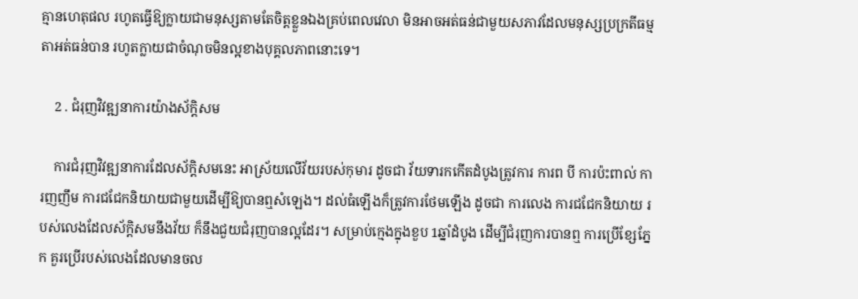គ្មានហេតុផល រហូតធ្វើឱ្យក្លាយជាមនុស្សតាមតែចិត្តខ្លួនឯងគ្រប់ពេលវេលា មិនអាចអត់ធន់ជាមួយសភាវដែលមនុស្សប្រក្រតីធម្មតាអត់ធន់បាន រហូតក្លាយជាចំណុចមិនល្អខាងបុគ្គលភាពនោះទេ។

    2 . ជំរុញវិវឌ្ឍនាការយ៉ាងស័ក្តិសម

    ការជំរុញវិវឌ្ឍនាការដែលស័ក្តិសមនេះ អាស្រ័យលើវ័យរបស់កុមារ ដូចជា វ័យទារកកើតដំបូងត្រូវការ ការព បី ការប៉ះពាល់ ការញញឹម ការជជែកនិយាយជាមួយដើម្បីឱ្យបានឮសំឡេង។ ដល់ធំឡើងក៏ត្រូវការថែមឡើង ដូចជា ការលេង ការជជែកនិយាយ របស់លេងដែលស័ក្តិសមនឹងវ័យ ក៏នឹងជួយជំរុញបានល្អដែរ។ សម្រាប់ក្មេងក្នុងខួប 1ឆ្នាំដំបូង ដើម្បីជំរុញការបានឮ ការប្រើខ្សែភ្នែក គួរប្រើរបស់លេងដែលមានចល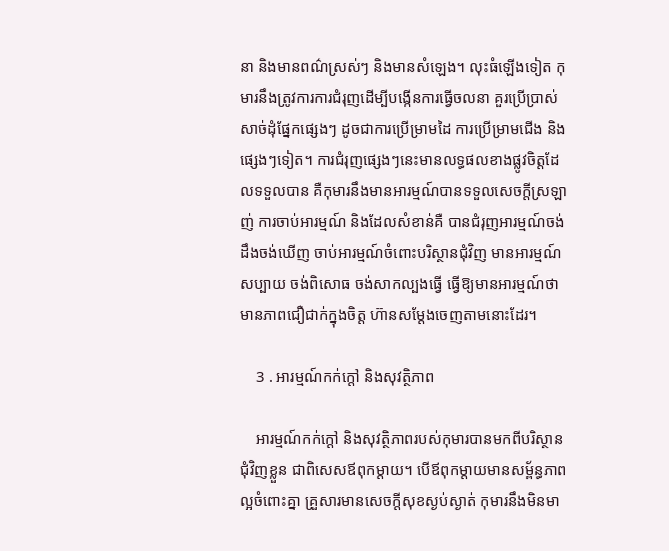នា និងមានពណ៌ស្រស់ៗ និងមានសំឡេង។ លុះធំឡើងទៀត កុមារនឹងត្រូវការការជំរុញដើម្បីបង្កើនការធ្វើចលនា គួរប្រើប្រាស់សាច់ដុំផ្នែកផ្សេងៗ ដូចជាការប្រើម្រាមដៃ ការប្រើម្រាមជើង និងផ្សេងៗទៀត។ ការជំរុញផ្សេងៗនេះមានលទ្ធផលខាងផ្លូវចិត្តដែលទទួលបាន គឺកុមារនឹងមានអារម្មណ៍បានទទួលសេចក្ដីស្រឡាញ់ ការចាប់អារម្មណ៍ និងដែលសំខាន់គឺ បានជំរុញអារម្មណ៍ចង់ដឹងចង់ឃើញ ចាប់អារម្មណ៍ចំពោះបរិស្ថានជុំវិញ មានអារម្មណ៍សប្បាយ ចង់ពិសោធ ចង់សាកល្បងធ្វើ ធ្វើឱ្យមានអារម្មណ៍ថាមានភាពជឿជាក់ក្នុងចិត្ត ហ៊ានសម្ដែងចេញតាមនោះដែរ។

    3 . អារម្មណ៍កក់ក្ដៅ និងសុវត្ថិភាព

    អារម្មណ៍កក់ក្ដៅ និងសុវត្ថិភាពរបស់កុមារបានមកពីបរិស្ថានជុំវិញខ្លួន ជាពិសេសឪពុកម្ដាយ។ បើឪពុកម្ដាយមានសម្ព័ន្ធភាពល្អចំពោះគ្នា គ្រួសារមានសេចក្ដីសុខស្ងប់ស្ងាត់ កុមារនឹងមិនមា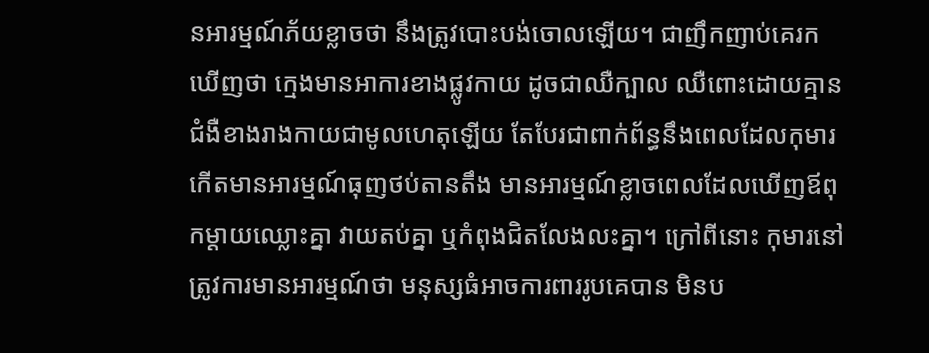នអារម្មណ៍ភ័យខ្លាចថា នឹងត្រូវបោះបង់ចោលឡើយ។ ជាញឹកញាប់គេរកឃើញថា ក្មេងមានអាការខាងផ្លូវកាយ ដូចជាឈឺក្បាល ឈឺពោះដោយគ្មានជំងឺខាងរាងកាយជាមូលហេតុឡើយ តែបែរជាពាក់ព័ន្ធនឹងពេលដែលកុមារកើតមានអារម្មណ៍ធុញថប់តានតឹង មានអារម្មណ៍ខ្លាចពេលដែលឃើញឪពុកម្ដាយឈ្លោះគ្នា វាយតប់គ្នា ឬកំពុងជិតលែងលះគ្នា។ ក្រៅពីនោះ កុមារនៅត្រូវការមានអារម្មណ៍ថា មនុស្សធំអាចការពាររូបគេបាន មិនប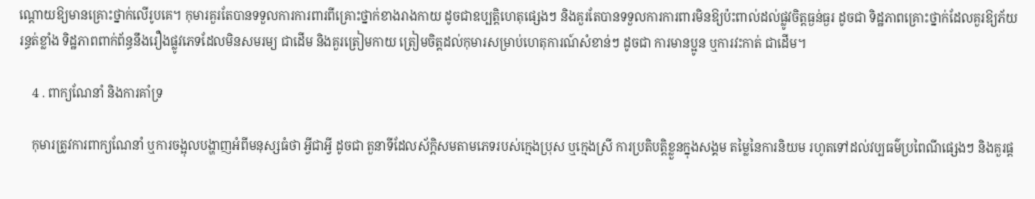ណ្ដោយឱ្យមានគ្រោះថ្នាក់លើរូបគេ។ កុមារគួរតែបានទទួលការការពារពីគ្រោះថ្នាក់ខាងរាងកាយ ដូចជាឧប្បត្តិហេតុផ្សេងៗ និងគួរតែបានទទួលការការពារមិនឱ្យប៉ះពាល់ដល់ផ្លូវចិត្តធ្ងន់ធ្ងរ ដូចជា ទិដ្ឋភាពគ្រោះថ្នាក់ដែលគួរឱ្យភ័យរន្ធត់ខ្លាំង ទិដ្ឋភាពពាក់ព័ន្ធនឹងរឿងផ្លូវភេទដែលមិនសមរម្យ ជាដើម និងគួរត្រៀមកាយ ត្រៀមចិត្តដល់កុមារសម្រាប់ហេតុការណ៍សំខាន់ៗ ដូចជា ការមានប្អូន ឬការវះកាត់ ជាដើម។

    4 . ពាក្យណែនាំ និងការគាំទ្រ

    កុមារត្រូវការពាក្យណែនាំ ឬការចង្អុលបង្ហាញអំពីមនុស្សធំថា អ្វីជាអ្វី ដូចជា តួនាទីដែលស័ក្តិសមតាមភេទរបស់ក្មេងប្រុស ឬក្មេងស្រី ការប្រតិបត្តិខ្លួនក្នុងសង្គម តម្លៃនៃការនិយម រហូតទៅដល់វប្បធម៌ប្រពៃណីផ្សេងៗ និងគួរផ្ដ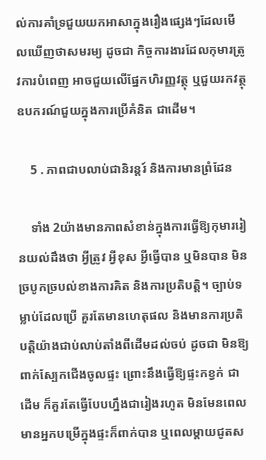ល់ការគាំទ្រជួយយកអាសាក្នុងរឿងផ្សេងៗដែលមើលឃើញថាសមរម្យ ដូចជា កិច្ចការងារដែលកុមារត្រូវការបំពេញ អាចជួយលើផ្នែកហិរញ្ញវត្ថុ ឬជួយរកវត្ថុឧបករណ៍ជួយក្នុងការប្រើគំនិត ជាដើម។

    5 . ភាពជាបលាប់ជានិរន្តរ៍ និងការមានព្រំដែន

    ទាំង 2យ៉ាងមានភាពសំខាន់ក្នុងការធ្វើឱ្យកុមាររៀនយល់ដឹងថា អ្វីត្រូវ អ្វីខុស អ្វីធ្វើបាន ឬមិនបាន មិនច្របូកច្របល់ខាងការគិត និងការប្រតិបត្តិ។ ច្បាប់ទម្លាប់ដែលប្រើ គួរតែមានហេតុផល និងមានការប្រតិបត្តិយ៉ាងជាប់លាប់តាំងពីដើមដល់ចប់ ដូចជា មិនឱ្យពាក់ស្បែកជើងចូលផ្ទះ ព្រោះនឹងធ្វើឱ្យផ្ទះកខ្វក់ ជាដើម ក៏គួរតែធ្វើបែបហ្នឹងជារៀងរហូត មិនមែនពេលមានអ្នកបម្រើក្នុងផ្ទះក៏ពាក់បាន ឬពេលម្ដាយជូតស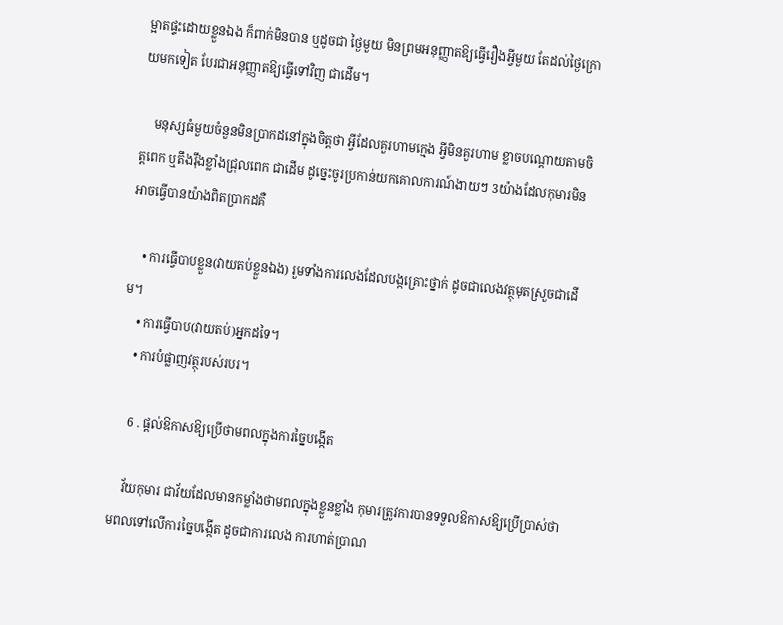ម្អាតផ្ទះដោយខ្លួនឯង ក៏ពាក់មិនបាន ឬដូចជា ថ្ងៃមួយ មិនព្រមអនុញ្ញាតឱ្យធ្វើរឿងអ្វីមួយ តែដល់ថ្ងៃក្រោយមកទៀត បែរជាអនុញ្ញាតឱ្យធ្វើទៅវិញ ជាដើម។

    មនុស្សធំមួយចំនួនមិនប្រាកដនៅក្នុងចិត្តថា អ្វីដែលគួរហាមក្មេង អ្វីមិនគួរហាម ខ្លាចបណ្ដោយតាមចិត្តពេក ឬតឹងរ៉ឹងខ្លាំងជ្រុលពេក ជាដើម ដូច្នេះចូរប្រកាន់យកគោលការណ៍ងាយៗ 3យ៉ាងដែលកុមារមិនអាចធ្វើបានយ៉ាងពិតប្រាកដគឺ

    • ការធ្វើបាបខ្លួន(វាយតប់ខ្លួនឯង) រួមទាំងការលេងដែលបង្កគ្រោះថ្នាក់ ដូចជាលេងវត្ថុមុតស្រួចជាដើម។
    • ការធ្វើបាប(វាយតប់)អ្នកដទៃ។
    • ការបំផ្លាញវត្ថុរបស់របរ។

    6 . ផ្ដល់ឱកាសឱ្យប្រើថាមពលក្នុងការច្នៃបង្កើត

    វ័យកុមារ ជាវ័យដែលមានកម្លាំងថាមពលក្នុងខ្លួនខ្លាំង កុមារត្រូវការបានទទួលឱកាសឱ្យប្រើប្រាស់ថាមពលទៅលើការច្នៃបង្កើត ដូចជាការលេង ការហាត់ប្រាណ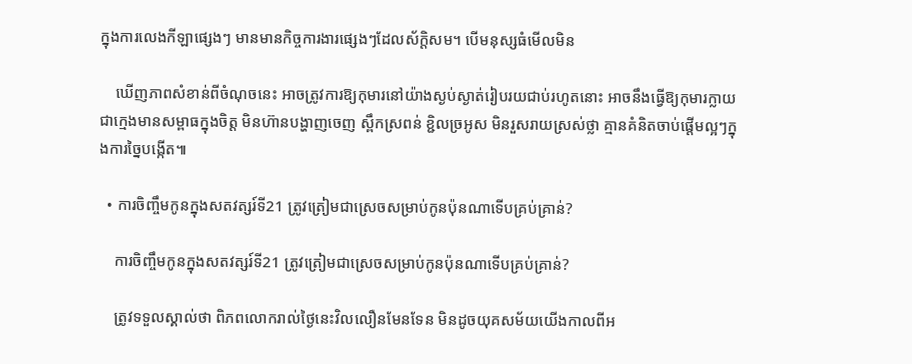ក្នុងការលេងកីឡាផ្សេងៗ មានមានកិច្ចការងារផ្សេងៗដែលស័ក្តិសម។ បើមនុស្សធំមើលមិន

    ឃើញភាពសំខាន់ពីចំណុចនេះ អាចត្រូវការឱ្យកុមារនៅយ៉ាងស្ងប់ស្ងាត់រៀបរយជាប់រហូតនោះ អាចនឹងធ្វើឱ្យកុមារក្លាយជាក្មេងមានសម្ពាធក្នុងចិត្ត មិនហ៊ានបង្ហាញចេញ ស្ពឹកស្រពន់ ខ្ជិលច្រអូស មិនរួសរាយស្រស់ថ្លា គ្មានគំនិតចាប់ផ្ដើមល្អៗក្នុងការច្នៃបង្កើត៕

  • ការចិញ្ចឹមកូនក្នុងសតវត្សរ៍ទី21 ត្រូវត្រៀមជាស្រេចសម្រាប់កូនប៉ុនណាទើបគ្រប់គ្រាន់?

    ការចិញ្ចឹមកូនក្នុងសតវត្សរ៍ទី21 ត្រូវត្រៀមជាស្រេចសម្រាប់កូនប៉ុនណាទើបគ្រប់គ្រាន់?

    ត្រូវទទួលស្គាល់ថា ពិភពលោករាល់ថ្ងៃនេះវិលលឿនមែនទែន មិនដូចយុគសម័យយើងកាលពីអ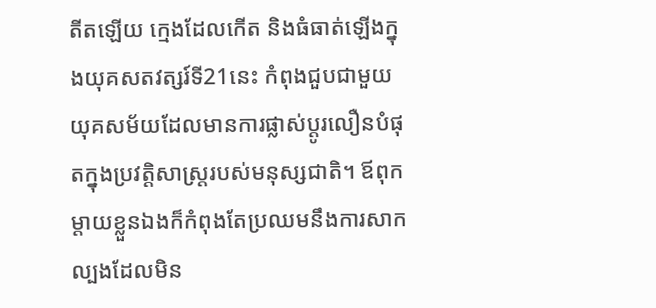តីតឡើយ ក្មេងដែលកើត និងធំធាត់ឡើងក្នុងយុគសតវត្សរ៍ទី21នេះ កំពុងជួបជាមួយយុគសម័យដែលមានការផ្លាស់ប្ដូរលឿនបំផុតក្នុងប្រវត្តិសាស្រ្តរបស់មនុស្សជាតិ។ ឪពុកម្ដាយខ្លួនឯងក៏កំពុងតែប្រឈមនឹងការសាកល្បងដែលមិន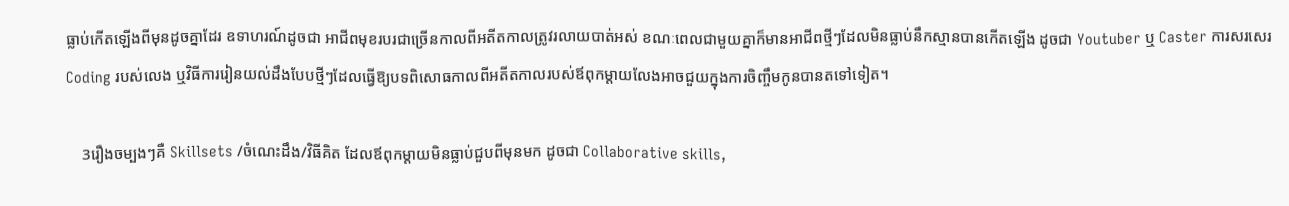ធ្លាប់កើតឡើងពីមុនដូចគ្នាដែរ ឧទាហរណ៍ដូចជា អាជីពមុខរបរជាច្រើនកាលពីអតីតកាលត្រូវរលាយបាត់អស់ ខណៈពេលជាមួយគ្នាក៏មានអាជីពថ្មីៗដែលមិនធ្លាប់នឹកស្មានបានកើតឡើង ដូចជា Youtuber ឬ Caster ការសរសេរ Coding របស់លេង ឬវិធីការរៀនយល់ដឹងបែបថ្មីៗដែលធ្វើឱ្យបទពិសោធកាលពីអតីតកាលរបស់ឪពុកម្ដាយលែងអាចជួយក្នុងការចិញ្ចឹមកូនបានតទៅទៀត។

    3រឿងចម្បងៗគឺ Skillsets /ចំណេះដឹង/វិធីគិត ដែលឪពុកម្ដាយមិនធ្លាប់ជួបពីមុនមក ដូចជា Collaborative skills,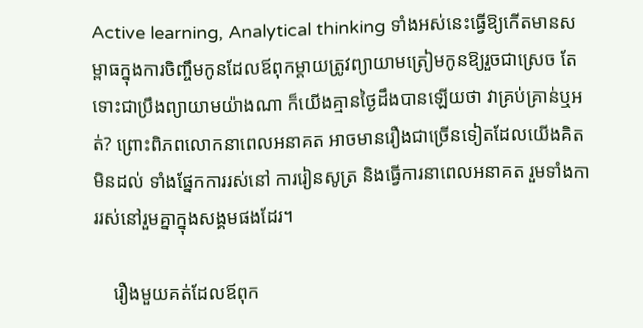Active learning, Analytical thinking ទាំងអស់នេះធ្វើឱ្យកើតមានសម្ពាធក្នុងការចិញ្ចឹមកូនដែលឪពុកម្ដាយត្រូវព្យាយាមត្រៀមកូនឱ្យរួចជាស្រេច តែទោះជាប្រឹងព្យាយាមយ៉ាងណា ក៏យើងគ្មានថ្ងៃដឹងបានឡើយថា វាគ្រប់គ្រាន់ឬអត់? ព្រោះពិភពលោកនាពេលអនាគត អាចមានរឿងជាច្រើនទៀតដែលយើងគិតមិនដល់ ទាំងផ្នែកការរស់នៅ ការរៀនសូត្រ និងធ្វើការនាពេលអនាគត រួមទាំងការរស់នៅរួមគ្នាក្នុងសង្គមផងដែរ។

    រឿងមួយគត់ដែលឪពុក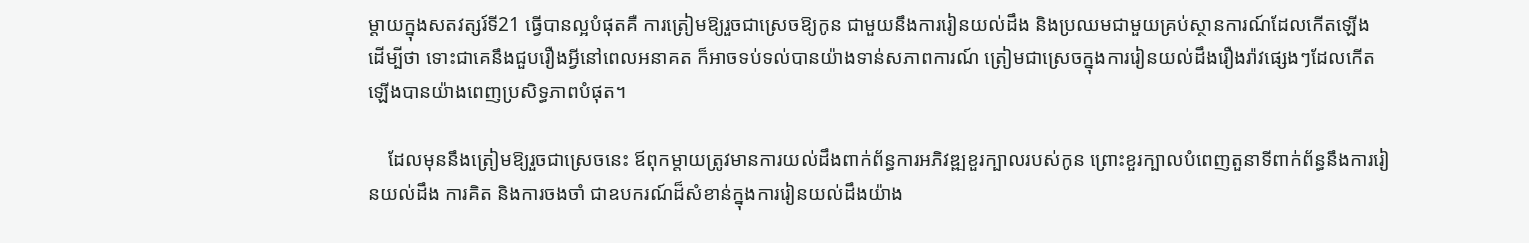ម្ដាយក្នុងសតវត្សរ៍ទី21 ធ្វើបានល្អបំផុតគឺ ការត្រៀមឱ្យរួចជាស្រេចឱ្យកូន ជាមួយនឹងការរៀនយល់ដឹង និងប្រឈមជាមួយគ្រប់ស្ថានការណ៍ដែលកើតឡើង ដើម្បីថា ទោះជាគេនឹងជួបរឿងអ្វីនៅពេលអនាគត ក៏អាចទប់ទល់បានយ៉ាងទាន់សភាពការណ៍ ត្រៀមជាស្រេចក្នុងការរៀនយល់ដឹងរឿងរ៉ាវផ្សេងៗដែលកើតឡើងបានយ៉ាងពេញប្រសិទ្ធភាពបំផុត។

    ដែលមុននឹងត្រៀមឱ្យរួចជាស្រេចនេះ ឪពុកម្ដាយត្រូវមានការយល់ដឹងពាក់ព័ន្ធការអភិវឌ្ឍខួរក្បាលរបស់កូន ព្រោះខួរក្បាលបំពេញតួនាទីពាក់ព័ន្ធនឹងការរៀនយល់ដឹង ការគិត និងការចងចាំ ជាឧបករណ៍ដ៏សំខាន់ក្នុងការរៀនយល់ដឹងយ៉ាង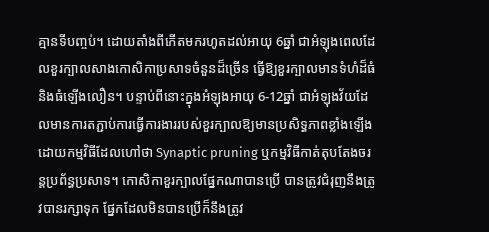គ្មានទីបញ្ចប់។ ដោយតាំងពីកើតមករហូតដល់អាយុ 6ឆ្នាំ ជាអំឡុងពេលដែលខួរក្បាលសាងកោសិកាប្រសាទចំនួនដ៏ច្រើន ធ្វើឱ្យខួរក្បាលមានទំហំដ៏ធំ និងធំឡើងលឿន។ បន្ទាប់ពីនោះក្នុងអំឡុងអាយុ 6-12ឆ្នាំ ជាអំឡុងវ័យដែលមានការតភ្ជាប់ការធ្វើការងាររបស់ខួរក្បាលឱ្យមានប្រសិទ្ធភាពខ្លាំងឡើង ដោយកម្មវិធីដែលហៅថា Synaptic pruning ឬកម្មវិធីកាត់តុបតែងចរន្តប្រព័ន្ធប្រសាទ។ កោសិកាខួរក្បាលផ្នែកណាបានប្រើ បានត្រូវជំរុញនឹងត្រូវបានរក្សាទុក ផ្នែកដែលមិនបានប្រើក៏នឹងត្រូវ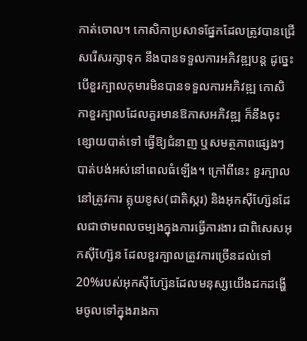កាត់ចោល។ កោសិកាប្រសាទផ្នែកដែលត្រូវបានជ្រើសរើសរក្សាទុក នឹងបានទទួលការអភិវឌ្ឍបន្ត ដូច្នេះ បើខួរក្បាលកុមារមិនបានទទួលការអភិវឌ្ឍ កោសិកាខួរក្បាលដែលគួរមានឱកាសអភិវឌ្ឍ ក៏នឹងចុះខ្សោយបាត់ទៅ ធ្វើឱ្យជំនាញ ឬសមត្ថភាពផ្សេងៗបាត់បង់អស់នៅពេលធំឡើង។ ក្រៅពីនេះ ខួរក្បាលនៅត្រូវការ គ្លុយខូស(ជាតិស្ករ) និងអុកស៊ីហ្ស៊ែនដែលជាថាមពលចម្បងក្នុងការធ្វើការងារ ជាពិសេសអុកស៊ីហ្ស៊ែន ដែលខួរក្បាលត្រូវការច្រើនដល់ទៅ 20%របស់អុកស៊ីហ្ស៊ែនដែលមនុស្សយើងដកដង្ហើមចូលទៅក្នុងរាងកា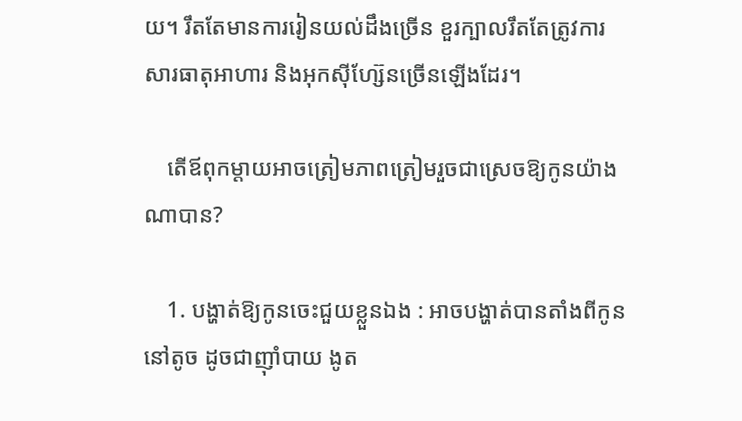យ។ រឹតតែមានការរៀនយល់ដឹងច្រើន ខួរក្បាលរឹតតែត្រូវការសារធាតុអាហារ និងអុកស៊ីហ្ស៊ែនច្រើនឡើងដែរ។

    តើឪពុកម្ដាយអាចត្រៀមភាពត្រៀមរួចជាស្រេចឱ្យកូនយ៉ាងណាបាន?

    1. បង្ហាត់ឱ្យកូនចេះជួយខ្លួនឯង : អាចបង្ហាត់បានតាំងពីកូននៅតូច ដូចជាញ៉ាំបាយ ងូត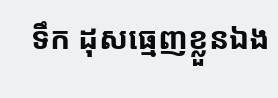ទឹក ដុសធ្មេញខ្លួនឯង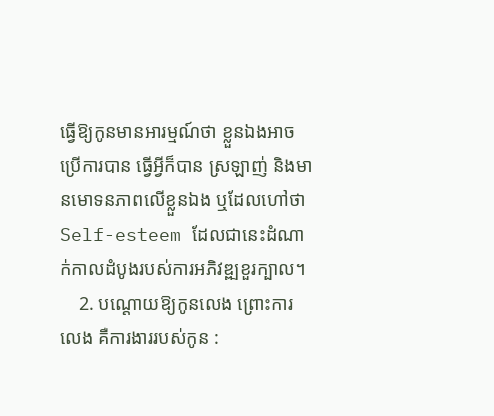ធ្វើឱ្យកូនមានអារម្មណ៍ថា ខ្លួនឯងអាចប្រើការបាន ធ្វើអ្វីក៏បាន ស្រឡាញ់ និងមានមោទនភាពលើខ្លួនឯង ឬដែលហៅថា Self-esteem ដែលជានេះដំណាក់កាលដំបូងរបស់ការអភិវឌ្ឍខួរក្បាល។
    2. បណ្ដោយឱ្យកូនលេង ព្រោះការលេង គឺការងាររបស់កូន :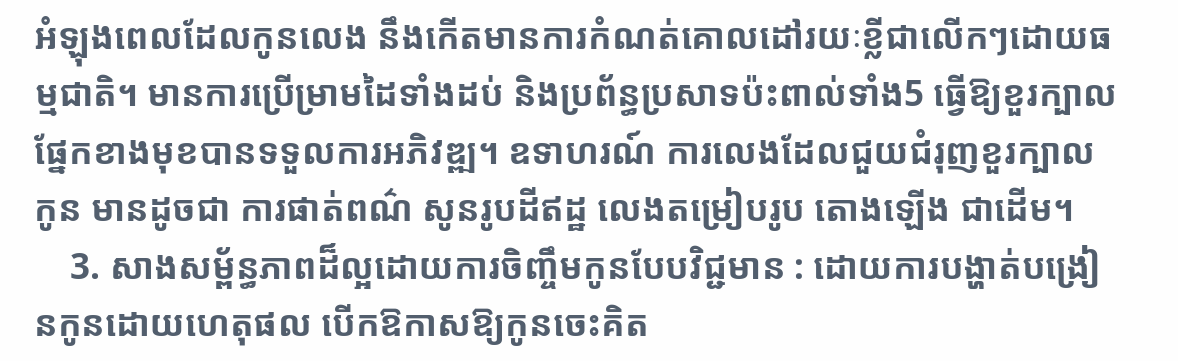អំឡុងពេលដែលកូនលេង នឹងកើតមានការកំណត់គោលដៅរយៈខ្លីជាលើកៗដោយធម្មជាតិ។ មានការប្រើម្រាមដៃទាំងដប់ និងប្រព័ន្ធប្រសាទប៉ះពាល់ទាំង5 ធ្វើឱ្យខួរក្បាលផ្នែកខាងមុខបានទទួលការអភិវឌ្ឍ។ ឧទាហរណ៍ ការលេងដែលជួយជំរុញខួរក្បាលកូន មានដូចជា ការផាត់ពណ៌ សូនរូបដីឥដ្ឋ លេងតម្រៀបរូប តោងឡើង ជាដើម។
    3. សាងសម្ព័ន្ធភាពដ៏ល្អដោយការចិញ្ចឹមកូនបែបវិជ្ជមាន : ដោយការបង្ហាត់បង្រៀនកូនដោយហេតុផល បើកឱកាសឱ្យកូនចេះគិត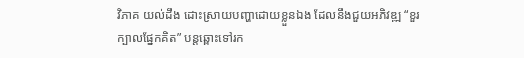វិភាគ យល់ដឹង ដោះស្រាយបញ្ហាដោយខ្លួនឯង ដែលនឹងជួយអភិវឌ្ឍ “ខួរក្បាលផ្នែកគិត” បន្តឆ្ពោះទៅរក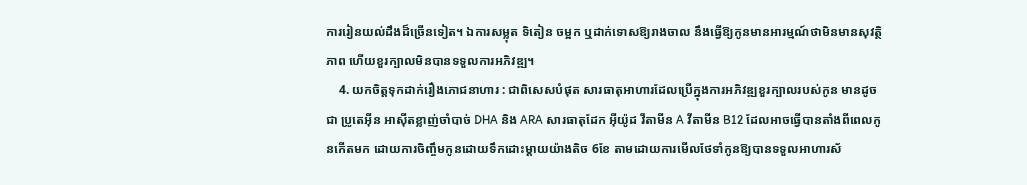ការរៀនយល់ដឹងដ៏ច្រើនទៀត។ ឯការសម្លុត ទិតៀន ចម្អក ឬដាក់ទោសឱ្យរាងចាល នឹងធ្វើឱ្យកូនមានអារម្មណ៍ថាមិនមានសុវត្ថិភាព ហើយខួរក្បាលមិនបានទទួលការអភិវឌ្ឍ។
    4. យកចិត្តទុកដាក់រឿងភោជនាហារ : ជាពិសេសបំផុត សារធាតុអាហារដែលប្រើក្នុងការអភិវឌ្ឍខួរក្បាលរបស់កូន មានដូចជា ប្រូតេអ៊ីន អាស៊ីតខ្លាញ់ចាំបាច់ DHA និង ARA សារធាតុដែក អ៊ីយ៉ូដ វីតាមីន A វីតាមីន B12 ដែលអាចធ្វើបានតាំងពីពេលកូនកើតមក ដោយការចិញ្ចឹមកូនដោយទឹកដោះម្ដាយយ៉ាងតិច 6ខែ តាមដោយការមើលថែទាំកូនឱ្យបានទទួលអាហារស័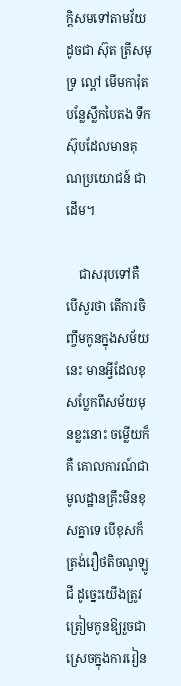ក្តិសមទៅតាមវ័យ ដូចជា ស៊ុត ត្រីសមុទ្រ ល្ពៅ មើមការ៉ុត បន្លែស្លឹកបៃតង ទឹកស៊ុបដែលមានគុណប្រយោជន៍ ជាដើម។

    ជាសរុបទៅគឺ បើសួរថា តើការចិញ្ចឹមកូនក្នុងសម័យនេះ មានអ្វីដែលខុសប្លែកពីសម័យមុនខ្លះនោះ ចម្លើយក៏គឺ គោលការណ៍ជាមូលដ្ឋានគ្រឹះមិនខុសគ្នាទេ បើខុសក៏ត្រង់រឿថតិចណូឡូជី ដូច្នេះយើងត្រូវត្រៀមកូនឱ្យរួចជាស្រេចក្នុងការរៀន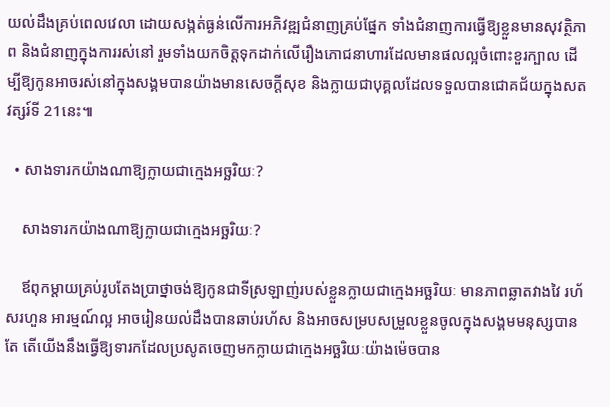យល់ដឹងគ្រប់ពេលវេលា ដោយសង្កត់ធ្ងន់លើការអភិវឌ្ឍជំនាញគ្រប់ផ្នែក ទាំងជំនាញការធ្វើឱ្យខ្លួនមានសុវត្ថិភាព និងជំនាញក្នុងការរស់នៅ រួមទាំងយកចិត្តទុកដាក់លើរឿងភោជនាហារដែលមានផលល្អចំពោះខួរក្បាល ដើម្បីឱ្យកូនអាចរស់នៅក្នុងសង្គមបានយ៉ាងមានសេចក្ដីសុខ និងក្លាយជាបុគ្គលដែលទទួលបានជោគជ័យក្នុងសតវត្សរ៍ទី 21នេះ៕

  • សាងទារកយ៉ាងណាឱ្យក្លាយជាក្មេងអច្ឆរិយៈ?

    សាងទារកយ៉ាងណាឱ្យក្លាយជាក្មេងអច្ឆរិយៈ?

    ឪពុកម្ដាយគ្រប់រូបតែងប្រាថ្នាចង់ឱ្យកូនជាទីស្រឡាញ់របស់ខ្លួនក្លាយជាក្មេងអច្ឆរិយៈ មានភាពឆ្លាតវាងវៃ រហ័សរហួន អារម្មណ៍ល្អ អាចរៀនយល់ដឹងបានឆាប់រហ័ស និងអាចសម្របសម្រួលខ្លួនចូលក្នុងសង្គមមនុស្សបាន តែ តើយើងនឹងធ្វើឱ្យទារកដែលប្រសូតចេញមកក្លាយជាក្មេងអច្ឆរិយៈយ៉ាងម៉េចបាន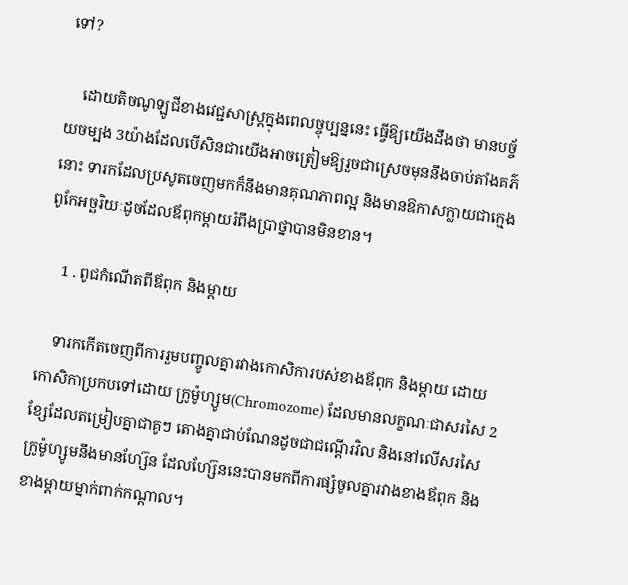ទៅ?

    ដោយតិចណូឡូជីខាងវេជ្ជសាស្រ្តក្នុងពេលច្ចុប្បន្ននេះ ធ្វើឱ្យយើងដឹងថា មានបច្ច័យចម្បង 3យ៉ាងដែលបើសិនជាយើងអាចត្រៀមឱ្យរួចជាស្រេចមុននឹងចាប់តាំងគភ៌នោះ ទារកដែលប្រសូតចេញមកក៏នឹងមានគុណភាពល្អ និងមានឱកាសក្លាយជាក្មេងពូកែអច្ឆរិយៈដូចដែលឪពុកម្ដាយរំពឹងប្រាថ្នាបានមិនខាន។

    1 . ពូជកំណើតពីឪពុក និងម្ដាយ

    ទារកកើតចេញពីការរួមបញ្ចូលគ្នារវាងកោសិការបស់ខាងឪពុក និងម្ដាយ ដោយកោសិកាប្រកបទៅដោយ ក្រូម៉ូហ្សូម(Chromozome) ដែលមានលក្ខណៈជាសរសៃ 2ខ្សែដែលតម្រៀបគ្នាជាគូៗ តោងគ្នាជាប់ណែនដូចជាជណ្ដើរវិល និងនៅលើសរសៃក្រូម៉ូហ្សូមនឹងមានហ្ស៊ែន ដែលហ្ស៊ែននេះបានមកពីការផ្សំចូលគ្នារវាងខាងឪពុក និងខាងម្ដាយម្នាក់ពាក់កណ្ដាល។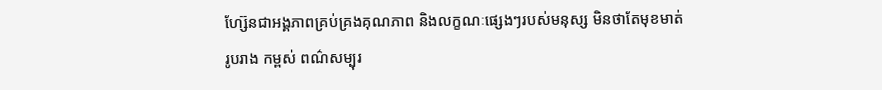ហ្ស៊ែនជាអង្គភាពគ្រប់គ្រងគុណភាព និងលក្ខណៈផ្សេងៗរបស់មនុស្ស មិនថាតែមុខមាត់ រូបរាង កម្ពស់ ពណ៌សម្បុរ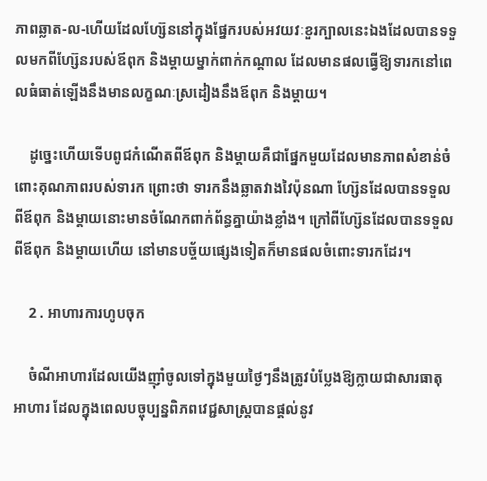ភាពឆ្លាត-ល-ហើយដែលហ្ស៊ែននៅក្នុងផ្នែករបស់អវយវៈខួរក្បាលនេះឯងដែលបានទទួលមកពីហ្ស៊ែនរបស់ឪពុក និងម្ដាយម្នាក់ពាក់កណ្ដាល ដែលមានផលធ្វើឱ្យទារកនៅពេលធំធាត់ឡើងនឹងមានលក្ខណៈស្រដៀងនឹងឪពុក និងម្ដាយ។

    ដូច្នេះហើយទើបពូជកំណើតពីឪពុក និងម្ដាយគឺជាផ្នែកមួយដែលមានភាពសំខាន់ចំពោះគុណភាពរបស់ទារក ព្រោះថា ទារកនឹងឆ្លាតវាងវៃប៉ុនណា ហ្ស៊ែនដែលបានទទួលពីឪពុក និងម្ដាយនោះមានចំណែកពាក់ព័ន្ធគ្នាយ៉ាងខ្លាំង។ ក្រៅពីហ្ស៊ែនដែលបានទទួលពីឪពុក និងម្ដាយហើយ នៅមានបច្ច័យផ្សេងទៀតក៏មានផលចំពោះទារកដែរ។

    2 . អាហារការហូបចុក

    ចំណីអាហារដែលយើងញ៉ាំចូលទៅក្នុងមួយថ្ងៃៗនឹងត្រូវបំប្លែងឱ្យក្លាយជាសារធាតុអាហារ ដែលក្នុងពេលបច្ចុប្បន្នពិភពវេជ្ជសាស្រ្តបានផ្ដល់នូវ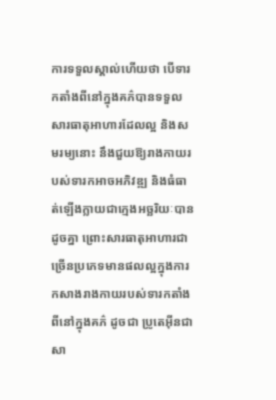ការទទួលស្គាល់ហើយថា បើទារកតាំងពីនៅក្នុងគភ៌បានទទួលសារធាតុអាហារដែលល្អ និងសមរម្យនោះ នឹងជួយឱ្យរាងកាយរបស់ទារកអាចអភិវឌ្ឍ និងធំធាត់ឡើងក្លាយជាក្មេងអច្ឆរិយៈបានដូចគ្នា ព្រោះសារធាតុអាហារជាច្រើនប្រភេទមានផលល្អក្នុងការកសាងរាងកាយរបស់ទារកតាំងពីនៅក្នុងគភ៌ ដូចជា ប្រូតេអ៊ីនជាសា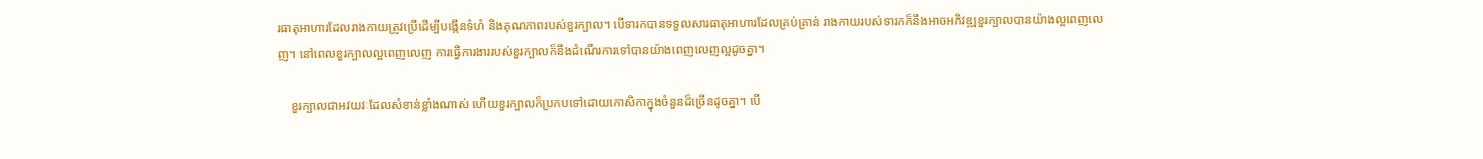រធាតុអាហារដែលរាងកាយត្រូវប្រើដើម្បីបង្កើនទំហំ និងគុណភាពរបស់ខួរក្បាល។ បើទារកបានទទួលសារធាតុអាហារដែលគ្រប់គ្រាន់ រាងកាយរបស់ទារកក៏នឹងអាចអភិវឌ្ឍខួរក្បាលបានយ៉ាងល្អពេញលេញ។ នៅពេលខួរក្បាលល្អពេញលេញ ការធ្វើការងាររបស់ខួរក្បាលក៏នឹងដំណើរការទៅបានយ៉ាងពេញលេញល្អដូចគ្នា។

    ខួរក្បាលជាអវយវៈដែលសំខាន់ខ្លាំងណាស់ ហើយខួរក្បាលក៏ប្រកបទៅដោយកោសិកាក្នុងចំនួនដ៏ច្រើនដូចគ្នា។ បើ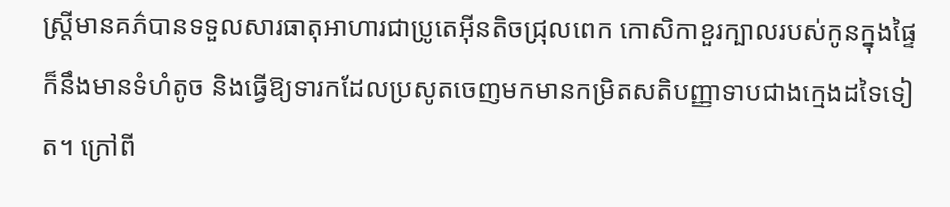ស្រ្តីមានគភ៌បានទទួលសារធាតុអាហារជាប្រូតេអ៊ីនតិចជ្រុលពេក កោសិកាខួរក្បាលរបស់កូនក្នុងផ្ទៃក៏នឹងមានទំហំតូច និងធ្វើឱ្យទារកដែលប្រសូតចេញមកមានកម្រិតសតិបញ្ញាទាបជាងក្មេងដទៃទៀត។ ក្រៅពី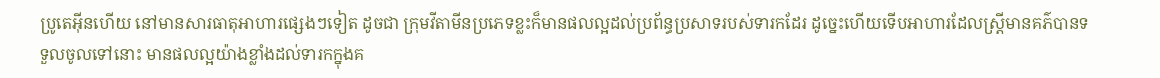ប្រូតេអ៊ីនហើយ នៅមានសារធាតុអាហារផ្សេងៗទៀត ដូចជា ក្រុមវីតាមីនប្រភេទខ្លះក៏មានផលល្អដល់ប្រព័ន្ធប្រសាទរបស់ទារកដែរ ដូច្នេះហើយទើបអាហារដែលស្រ្តីមានគភ៌បានទទួលចូលទៅនោះ មានផលល្អយ៉ាងខ្លាំងដល់ទារកក្នុងគ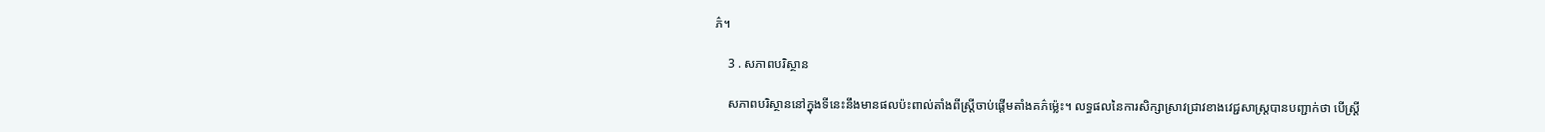ភ៌។

    3 . សភាពបរិស្ថាន

    សភាពបរិស្ថាននៅក្នុងទីនេះនឹងមានផលប៉ះពាល់តាំងពីស្រ្តីចាប់ផ្ដើមតាំងគភ៌ម្ល៉េះ។ លទ្ធផលនៃការសិក្សាស្រាវជ្រាវខាងវេជ្ជសាស្រ្តបានបញ្ជាក់ថា បើស្រ្តី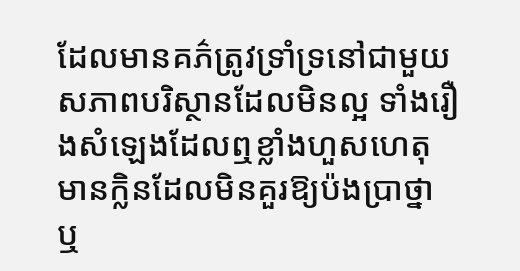ដែលមានគភ៌ត្រូវទ្រាំទ្រនៅជាមួយសភាពបរិស្ថានដែលមិនល្អ ទាំងរឿងសំឡេងដែលឮខ្លាំងហួសហេតុ មានក្លិនដែលមិនគួរឱ្យប៉ងប្រាថ្នា ឬ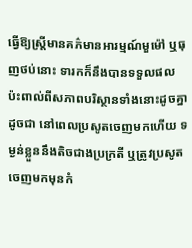ធ្វើឱ្យស្រ្តីមានគភ៌មានអារម្មណ៍មួម៉ៅ ឬធុញថប់នោះ ទារកក៏នឹងបានទទួលផលប៉ះពាល់ពីសភាពបរិស្ថានទាំងនោះដូចគ្នា ដូចជា នៅពេលប្រសូតចេញមកហើយ ទម្ងន់ខ្លួននឹងតិចជាងប្រក្រតី ឬត្រូវប្រសូតចេញមកមុនកំ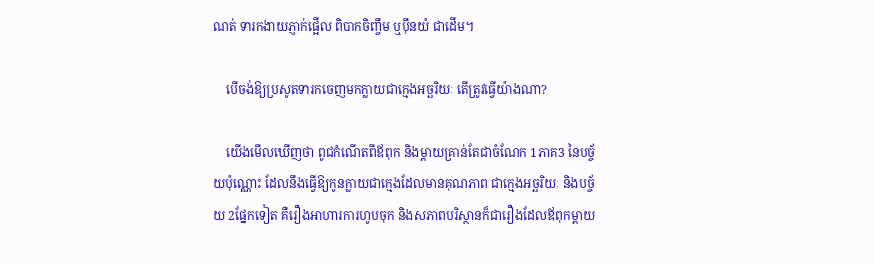ណត់ ទារកងាយភ្ញាក់ផ្អើល ពិបាកចិញ្ចឹម ឬប៉ឹនយំ ជាដើម។

    បើចង់ឱ្យប្រសូតទារកចេញមកក្លាយជាក្មេងអច្ឆរិយៈ តើត្រូវធ្វើយ៉ាងណា?

    យើងមើលឃើញថា ពូជកំណើតពីឪពុក និងម្ដាយគ្រាន់តែជាចំណែក 1ភាគ3 នៃបច្ច័យប៉ុណ្ណោះ ដែលនឹងធ្វើឱ្យកូនក្លាយជាក្មេងដែលមានគុណភាព ជាក្មេងអច្ឆរិយៈ និងបច្ច័យ 2ផ្នែកទៀត គឺរឿងអាហារការហូបចុក និងសភាពបរិស្ថានក៏ជារឿងដែលឪពុកម្ដាយ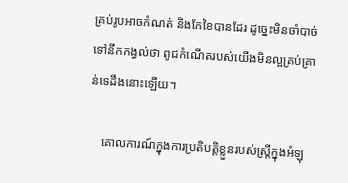គ្រប់រូបអាចកំណត់ និងកែខៃបានដែរ ដូច្នេះមិនចាំបាច់ទៅនឹកកង្វល់ថា ពូជកំណើតរបស់យើងមិនល្អគ្រប់គ្រាន់ទេដឹងនោះឡើយ។

    គោលការណ៍ក្នុងការប្រតិបត្តិខ្លួនរបស់ស្រ្តីក្នុងអំឡុ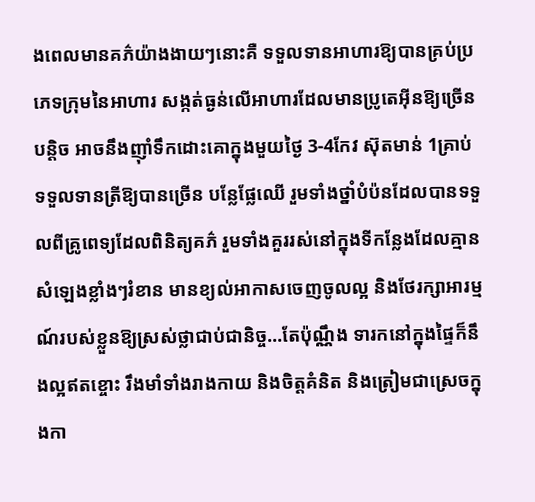ងពេលមានគភ៌យ៉ាងងាយៗនោះគឺ ទទួលទានអាហារឱ្យបានគ្រប់ប្រភេទក្រុមនៃអាហារ សង្កត់ធ្ងន់លើអាហារដែលមានប្រូតេអ៊ីនឱ្យច្រើនបន្តិច អាចនឹងញ៉ាំទឹកដោះគោក្នុងមួយថ្ងៃ 3-4កែវ ស៊ុតមាន់ 1គ្រាប់ ទទួលទានត្រីឱ្យបានច្រើន បន្លែផ្លែឈើ រួមទាំងថ្នាំបំប៉នដែលបានទទួលពីគ្រូពេទ្យដែលពិនិត្យគភ៌ រួមទាំងគួររស់នៅក្នុងទីកន្លែងដែលគ្មានសំឡេងខ្លាំងៗរំខាន មានខ្យល់អាកាសចេញចូលល្អ និងថែរក្សាអារម្មណ៍របស់ខ្លួនឱ្យស្រស់ថ្លាជាប់ជានិច្ច…តែប៉ុណ្ណឹង ទារកនៅក្នុងផ្ទៃក៏នឹងល្អឥតខ្ចោះ រឹងមាំទាំងរាងកាយ និងចិត្តគំនិត និងត្រៀមជាស្រេចក្នុងកា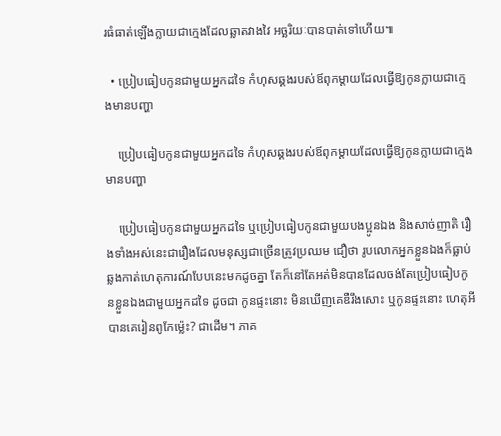រធំធាត់ឡើងក្លាយជាក្មេងដែលឆ្លាតវាងវៃ អច្ឆរិយៈបានបាត់ទៅហើយ៕

  • ប្រៀបធៀបកូនជាមួយអ្នកដទៃ កំហុសឆ្គងរបស់ឪពុកម្ដាយដែលធ្វើឱ្យកូនក្លាយជាក្មេងមានបញ្ហា

    ប្រៀបធៀបកូនជាមួយអ្នកដទៃ កំហុសឆ្គងរបស់ឪពុកម្ដាយដែលធ្វើឱ្យកូនក្លាយជាក្មេងមានបញ្ហា

    ប្រៀបធៀបកូនជាមួយអ្នកដទៃ ឬប្រៀបធៀបកូនជាមួយបងប្អូនឯង និងសាច់ញាតិ រឿងទាំងអស់នេះជារឿងដែលមនុស្សជាច្រើនត្រូវប្រឈម ជឿថា រូបលោកអ្នកខ្លួនឯងក៏ធ្លាប់ឆ្លងកាត់ហេតុការណ៍បែបនេះមកដូចគ្នា តែក៏នៅតែអត់មិនបានដែលចង់តែប្រៀបធៀបកូនខ្លួនឯងជាមួយអ្នកដទៃ ដូចជា កូនផ្ទះនោះ មិនឃើញគេឌឺរឹងសោះ ឬកូនផ្ទះនោះ ហេតុអីបានគេរៀនពូកែម្ល៉េះ? ជាដើម។ ភាគ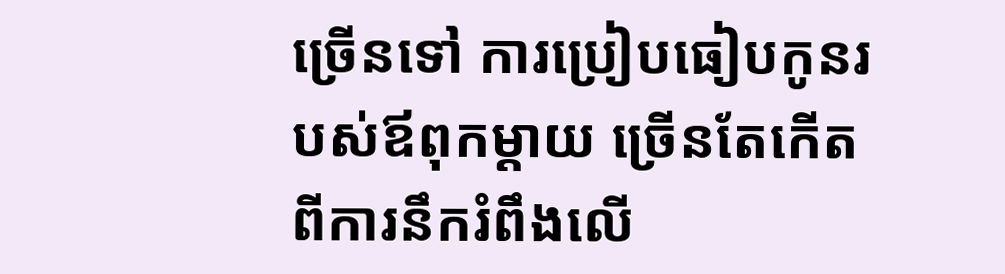ច្រើនទៅ ការប្រៀបធៀបកូនរបស់ឪពុកម្ដាយ ច្រើនតែកើតពីការនឹករំពឹងលើ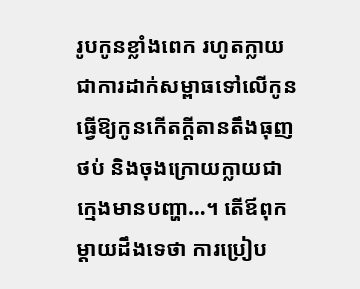រូបកូនខ្លាំងពេក រហូតក្លាយជាការដាក់សម្ពាធទៅលើកូន ធ្វើឱ្យកូនកើតក្ដីតានតឹងធុញថប់ និងចុងក្រោយក្លាយជាក្មេងមានបញ្ហា…។ តើឪពុកម្ដាយដឹងទេថា ការប្រៀប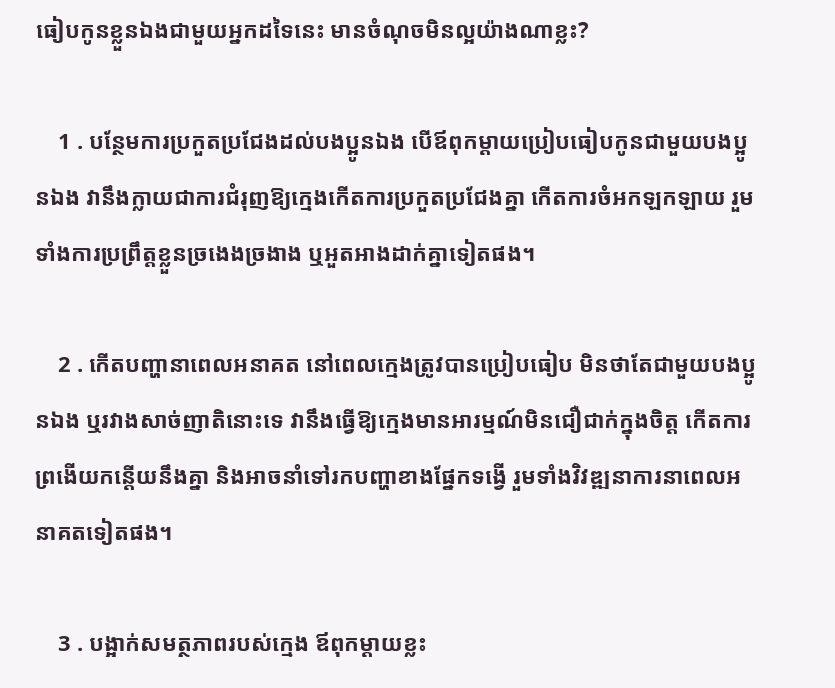ធៀបកូនខ្លួនឯងជាមួយអ្នកដទៃនេះ មានចំណុចមិនល្អយ៉ាងណាខ្លះ?

    1 . បន្ថែមការប្រកួតប្រជែងដល់បងប្អូនឯង បើឪពុកម្ដាយប្រៀបធៀបកូនជាមួយបងប្អូនឯង វានឹងក្លាយជាការជំរុញឱ្យក្មេងកើតការប្រកួតប្រជែងគ្នា កើតការចំអកឡកឡាយ រួមទាំងការប្រព្រឹត្តខ្លួនច្រងេងច្រងាង ឬអួតអាងដាក់គ្នាទៀតផង។

    2 . កើតបញ្ហានាពេលអនាគត នៅពេលក្មេងត្រូវបានប្រៀបធៀប មិនថាតែជាមួយបងប្អូនឯង ឬរវាងសាច់ញាតិនោះទេ វានឹងធ្វើឱ្យក្មេងមានអារម្មណ៍មិនជឿជាក់ក្នុងចិត្ត កើតការព្រងើយកន្តើយនឹងគ្នា និងអាចនាំទៅរកបញ្ហាខាងផ្នែកទង្វើ រួមទាំងវិវឌ្ឍនាការនាពេលអនាគតទៀតផង។

    3 . បង្អាក់សមត្ថភាពរបស់ក្មេង ឪពុកម្ដាយខ្លះ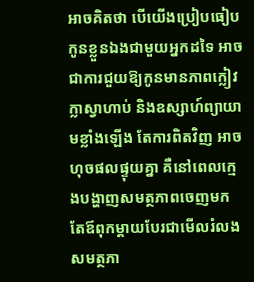អាចគិតថា បើយើងប្រៀបធៀបកូនខ្លួនឯងជាមួយអ្នកដទៃ អាចជាការជួយឱ្យកូនមានភាពក្លៀវក្លាស្វាហាប់ និងឧស្សាហ៍ព្យាយាមខ្លាំងឡើង តែការពិតវិញ អាចហុចផលផ្ទុយគ្នា គឺនៅពេលក្មេងបង្ហាញសមត្ថភាពចេញមក តែឪពុកម្ដាយបែរជាមើលរំលងសមត្ថភា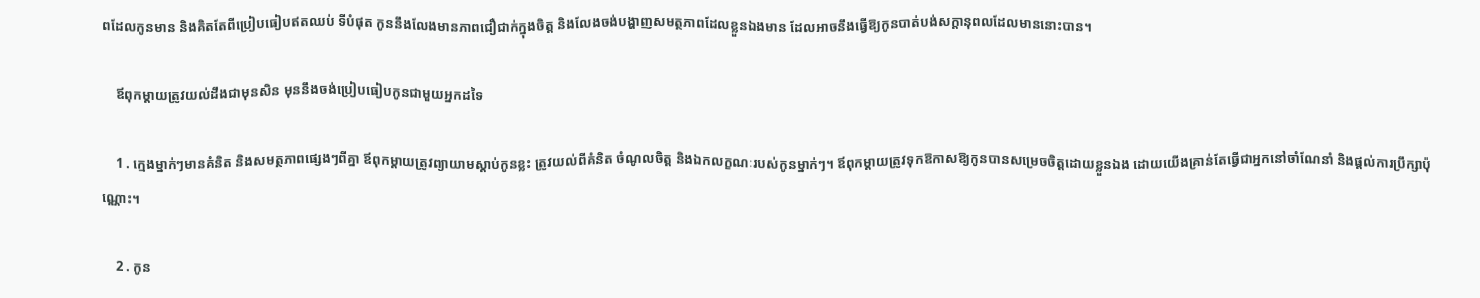ពដែលកូនមាន និងគិតតែពីប្រៀបធៀបឥតឈប់ ទីបំផុត កូននឹងលែងមានភាពជឿជាក់ក្នុងចិត្ត និងលែងចង់បង្ហាញសមត្ថភាពដែលខ្លួនឯងមាន ដែលអាចនឹងធ្វើឱ្យកូនបាត់បង់សក្ដានុពលដែលមាននោះបាន។

    ឪពុកម្ដាយត្រូវយល់ដឹងជាមុនសិន មុននឹងចង់ប្រៀបធៀបកូនជាមួយអ្នកដទៃ

    1 . ក្មេងម្នាក់ៗមានគំនិត និងសមត្ថភាពផ្សេងៗពីគ្នា ឪពុកម្ដាយត្រូវព្យាយាមស្ដាប់កូនខ្លះ ត្រូវយល់ពីគំនិត ចំណូលចិត្ត និងឯកលក្ខណៈរបស់កូនម្នាក់ៗ។ ឪពុកម្ដាយត្រូវទុកឱកាសឱ្យកូនបានសម្រេចចិត្តដោយខ្លួនឯង ដោយយើងគ្រាន់តែធ្វើជាអ្នកនៅចាំណែនាំ និងផ្ដល់ការប្រឹក្សាប៉ុណ្ណោះ។

    2 . កូន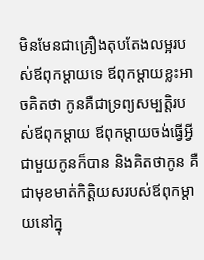មិនមែនជាគ្រឿងតុបតែងលម្អរបស់ឪពុកម្ដាយទេ ឪពុកម្ដាយខ្លះអាចគិតថា កូនគឺជាទ្រព្យសម្បត្តិរបស់ឪពុកម្ដាយ ឪពុកម្ដាយចង់ធ្វើអ្វីជាមួយកូនក៏បាន និងគិតថាកូន គឺជាមុខមាត់កិត្តិយសរបស់ឪពុកម្ដាយនៅក្នុ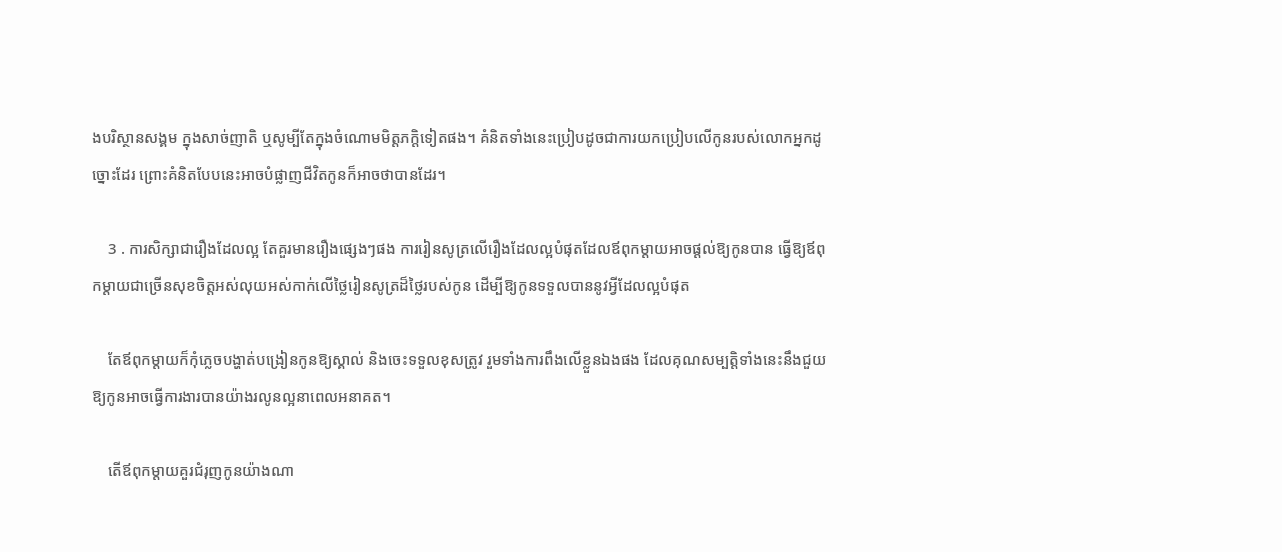ងបរិស្ថានសង្គម ក្នុងសាច់ញាតិ ឬសូម្បីតែក្នុងចំណោមមិត្តភក្តិទៀតផង។ គំនិតទាំងនេះប្រៀបដូចជាការយកប្រៀបលើកូនរបស់លោកអ្នកដូច្នោះដែរ ព្រោះគំនិតបែបនេះអាចបំផ្លាញជីវិតកូនក៏អាចថាបានដែរ។

    3 . ការសិក្សាជារឿងដែលល្អ តែគួរមានរឿងផ្សេងៗផង ការរៀនសូត្រលើរឿងដែលល្អបំផុតដែលឪពុកម្ដាយអាចផ្ដល់ឱ្យកូនបាន ធ្វើឱ្យឪពុកម្ដាយជាច្រើនសុខចិត្តអស់លុយអស់កាក់លើថ្លៃរៀនសូត្រដ៏ថ្លៃរបស់កូន ដើម្បីឱ្យកូនទទួលបាននូវអ្វីដែលល្អបំផុត

    តែឪពុកម្ដាយក៏កុំភ្លេចបង្ហាត់បង្រៀនកូនឱ្យស្គាល់ និងចេះទទួលខុសត្រូវ រួមទាំងការពឹងលើខ្លួនឯងផង ដែលគុណសម្បត្តិទាំងនេះនឹងជួយឱ្យកូនអាចធ្វើការងារបានយ៉ាងរលូនល្អនាពេលអនាគត។

    តើឪពុកម្ដាយគួរជំរុញកូនយ៉ាងណា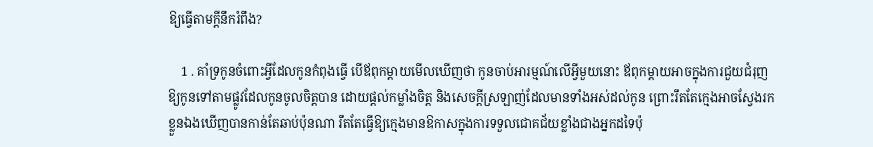ឱ្យធ្វើតាមក្ដីនឹករំពឹង?

    1 . គាំទ្រកូនចំពោះអ្វីដែលកូនកំពុងធ្វើ បើឪពុកម្ដាយមើលឃើញថា កូនចាប់អារម្មណ៍លើអ្វីមួយនោះ ឪពុកម្ដាយអាចក្នុងការជួយជំរុញឱ្យកូនទៅតាមផ្លូវដែលកូនចូលចិត្តបាន ដោយផ្ដល់កម្លាំងចិត្ត និងសេចក្ដីស្រឡាញ់ដែលមានទាំងអស់ដល់កូន ព្រោះរឹតតែក្មេងអាចស្វែងរកខ្លួនឯងឃើញបានកាន់តែឆាប់ប៉ុនណា រឹតតែធ្វើឱ្យក្មេងមានឱកាសក្នុងការទទួលជោគជ័យខ្លាំងជាងអ្នកដទៃប៉ុ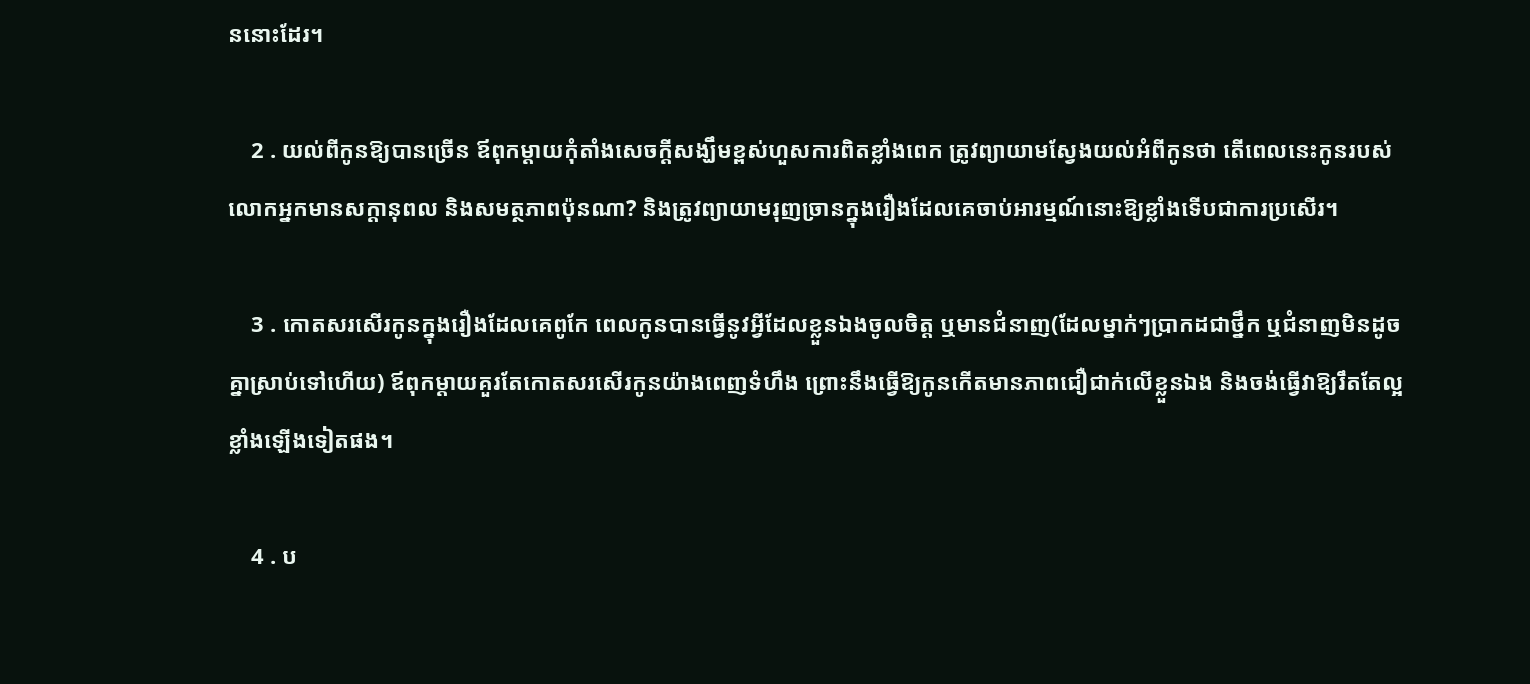ននោះដែរ។

    2 . យល់ពីកូនឱ្យបានច្រើន ឪពុកម្ដាយកុំតាំងសេចក្ដីសង្ឃឹមខ្ពស់ហួសការពិតខ្លាំងពេក ត្រូវព្យាយាមស្វែងយល់អំពីកូនថា តើពេលនេះកូនរបស់លោកអ្នកមានសក្ដានុពល និងសមត្ថភាពប៉ុនណា? និងត្រូវព្យាយាមរុញច្រានក្នុងរឿងដែលគេចាប់អារម្មណ៍នោះឱ្យខ្លាំងទើបជាការប្រសើរ។

    3 . កោតសរសើរកូនក្នុងរឿងដែលគេពូកែ ពេលកូនបានធ្វើនូវអ្វីដែលខ្លួនឯងចូលចិត្ត ឬមានជំនាញ(ដែលម្នាក់ៗប្រាកដជាថ្នឹក ឬជំនាញមិនដូចគ្នាស្រាប់ទៅហើយ) ឪពុកម្ដាយគួរតែកោតសរសើរកូនយ៉ាងពេញទំហឹង ព្រោះនឹងធ្វើឱ្យកូនកើតមានភាពជឿជាក់លើខ្លួនឯង និងចង់ធ្វើវាឱ្យរឹតតែល្អខ្លាំងឡើងទៀតផង។

    4 . ប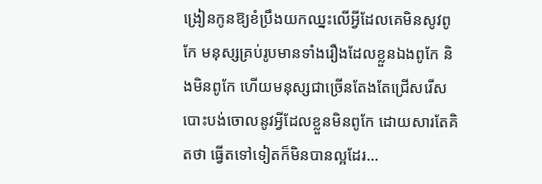ង្រៀនកូនឱ្យខំប្រឹងយកឈ្នះលើអ្វីដែលគេមិនសូវពូកែ មនុស្សគ្រប់រូបមានទាំងរឿងដែលខ្លួនឯងពូកែ និងមិនពូកែ ហើយមនុស្សជាច្រើនតែងតែជ្រើសរើសបោះបង់ចោលនូវអ្វីដែលខ្លួនមិនពូកែ ដោយសារតែគិតថា ធ្វើតទៅទៀតក៏មិនបានល្អដែរ…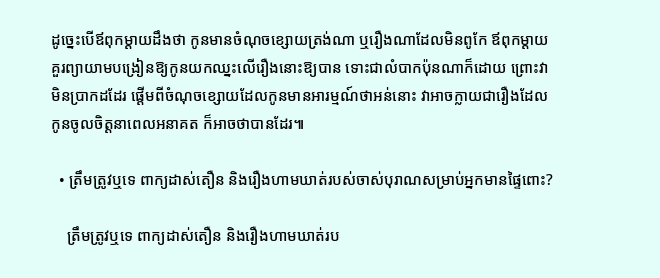ដូច្នេះបើឪពុកម្ដាយដឹងថា កូនមានចំណុចខ្សោយត្រង់ណា ឬរឿងណាដែលមិនពូកែ ឪពុកម្ដាយគួរព្យាយាមបង្រៀនឱ្យកូនយកឈ្នះលើរឿងនោះឱ្យបាន ទោះជាលំបាកប៉ុនណាក៏ដោយ ព្រោះវាមិនប្រាកដដែរ ផ្ដើមពីចំណុចខ្សោយដែលកូនមានអារម្មណ៍ថាអន់នោះ វាអាចក្លាយជារឿងដែលកូនចូលចិត្តនាពេលអនាគត ក៏អាចថាបានដែរ៕

  • ត្រឹមត្រូវឬទេ ពាក្យដាស់តឿន និងរឿងហាមឃាត់របស់ចាស់បុរាណសម្រាប់អ្នកមានផ្ទៃពោះ?

    ត្រឹមត្រូវឬទេ ពាក្យដាស់តឿន និងរឿងហាមឃាត់រប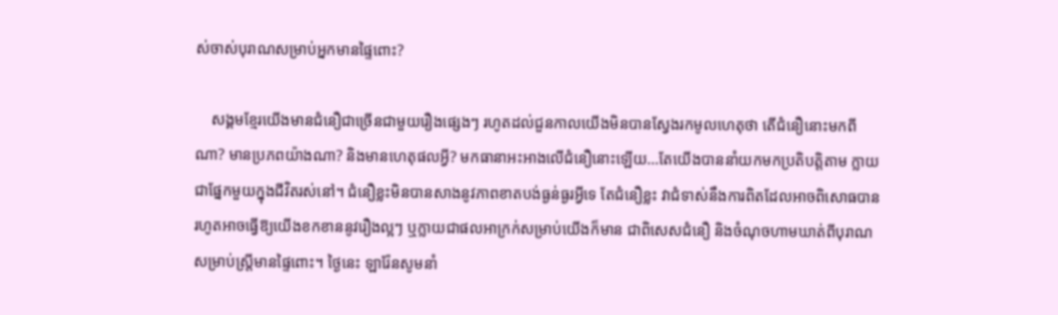ស់ចាស់បុរាណសម្រាប់អ្នកមានផ្ទៃពោះ?

    សង្គមខ្មែរយើងមានជំនឿជាច្រើនជាមួយរឿងផ្សេងៗ រហូតដល់ជួនកាលយើងមិនបានស្វែងរកមូលហេតុថា តើជំនឿនោះមកពីណា? មានប្រភពយ៉ាងណា? និងមានហេតុផលអ្វី? មកធានាអះអាងលើជំនឿនោះឡើយ…តែយើងបាននាំយកមកប្រតិបត្តិតាម ក្លាយជាផ្នែកមួយក្នុងជីវិតរស់នៅ។ ជំនឿខ្លះមិនបានសាងនូវភាពខាតបង់ធ្ងន់ធ្ងរអ្វីទេ តែជំនឿខ្លះ វាជំទាស់នឹងការពិតដែលអាចពិសោធបាន រហូតអាចធ្វើឱ្យយើងខកខាននូវរឿងល្អៗ ឬក្លាយជាផលអាក្រក់សម្រាប់យើងក៏មាន ជាពិសេសជំនឿ និងចំណុចហាមឃាត់ពីបុរាណសម្រាប់ស្រ្តីមានផ្ទៃពោះ។ ថ្ងៃនេះ ឡារ៉ែនសូមនាំ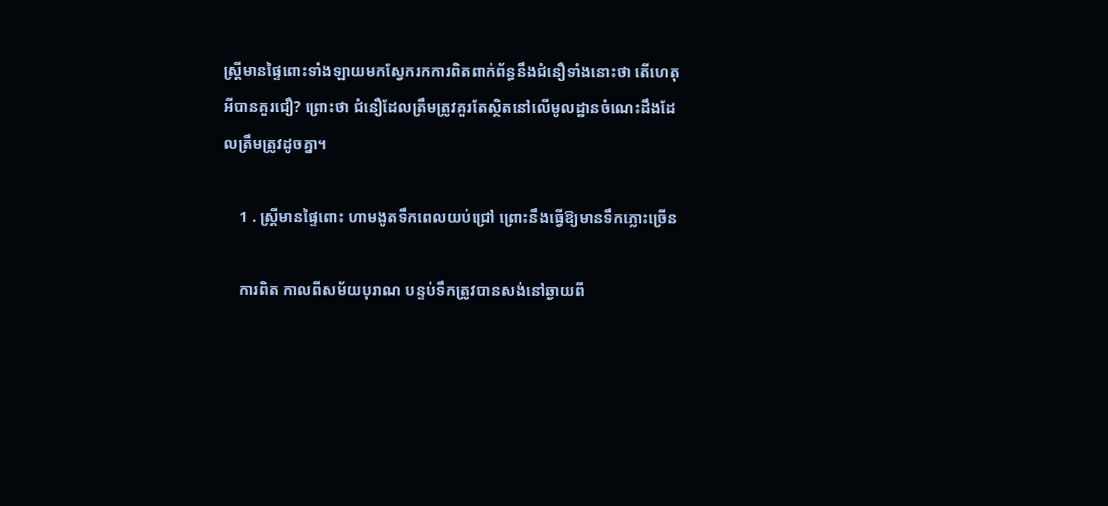ស្រ្តីមានផ្ទៃពោះទាំងឡាយមកស្វែករកការពិតពាក់ព័ន្ធនឹងជំនឿទាំងនោះថា តើហេតុអីបានគួរជឿ? ព្រោះថា ជំនឿដែលត្រឹមត្រូវគួរតែស្ថិតនៅលើមូលដ្ឋានចំណេះដឹងដែលត្រឹមត្រូវដូចគ្នា។

    1 . ស្រ្តីមានផ្ទៃពោះ ហាមងូតទឹកពេលយប់ជ្រៅ ព្រោះនឹងធ្វើឱ្យមានទឹកភ្លោះច្រើន

    ការពិត កាលពីសម័យបុរាណ បន្ទប់ទឹកត្រូវបានសង់នៅឆ្ងាយពី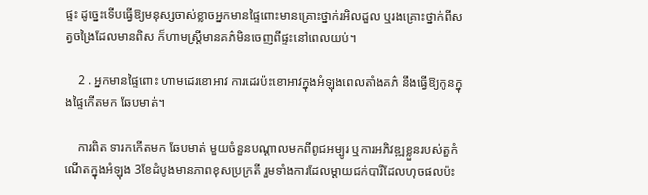ផ្ទះ ដូច្នេះទើបធ្វើឱ្យមនុស្សចាស់ខ្លាចអ្នកមានផ្ទៃពោះមានគ្រោះថ្នាក់រអិលដួល ឬរងគ្រោះថ្នាក់ពីសត្វចង្រៃដែលមានពិស ក៏ហាមស្រ្តីមានគភ៌មិនចេញពីផ្ទះនៅពេលយប់។

    2 . អ្នកមានផ្ទៃពោះ ហាមដេរខោអាវ ការដេរប៉ះខោអាវក្នុងអំឡុងពេលតាំងគភ៌ នឹងធ្វើឱ្យកូនក្នុងផ្ទៃកើតមក ឆែបមាត់។

    ការពិត ទារកកើតមក ឆែបមាត់ មួយចំនួនបណ្ដាលមកពីពូជអម្បូរ ឬការអភិវឌ្ឍខ្លួនរបស់តួកំណើតក្នុងអំឡុង 3ខែដំបូងមានភាពខុសប្រក្រតី រួមទាំងការដែលម្ដាយជក់បារីដែលហុចផលប៉ះ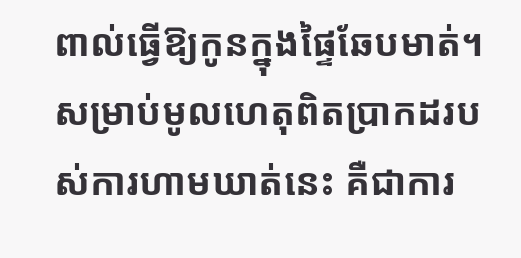ពាល់ធ្វើឱ្យកូនក្នុងផ្ទៃឆែបមាត់។ សម្រាប់មូលហេតុពិតប្រាកដរបស់ការហាមឃាត់នេះ គឺជាការ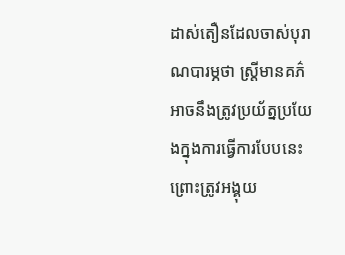ដាស់តឿនដែលចាស់បុរាណបារម្ភថា ស្រ្តីមានគភ៌អាចនឹងត្រូវប្រយ័ត្នប្រយែងក្នុងការធ្វើការបែបនេះ ព្រោះត្រូវអង្គុយ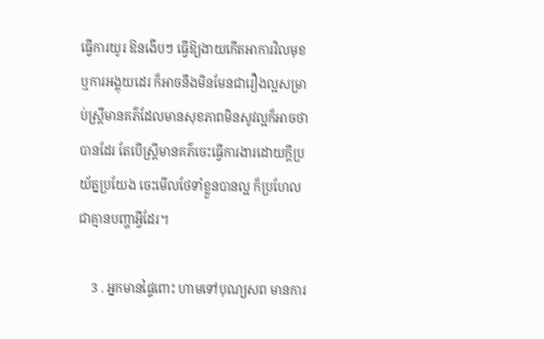ធ្វើការយូរ ឱនងើបៗ ធ្វើឱ្យងាយកើតអាការវិលមុខ ឬការអង្គុយដេរ ក៏អាចនឹងមិនមែនជារឿងល្អសម្រាប់ស្រ្តីមានគភ៌ដែលមានសុខភាពមិនសូវល្អក៏អាចថាបានដែរ តែបើស្រ្តីមានគភ៌ចេះធ្វើការងារដោយក្ដីប្រយ័ត្នប្រយែង ចេះមើលថែទាំខ្លួនបានល្អ ក៏ប្រហែលជាគ្មានបញ្ហាអ្វីដែរ។

    3 . អ្នកមានផ្ទៃពោះ ហាមទៅបុណ្យសព មានការ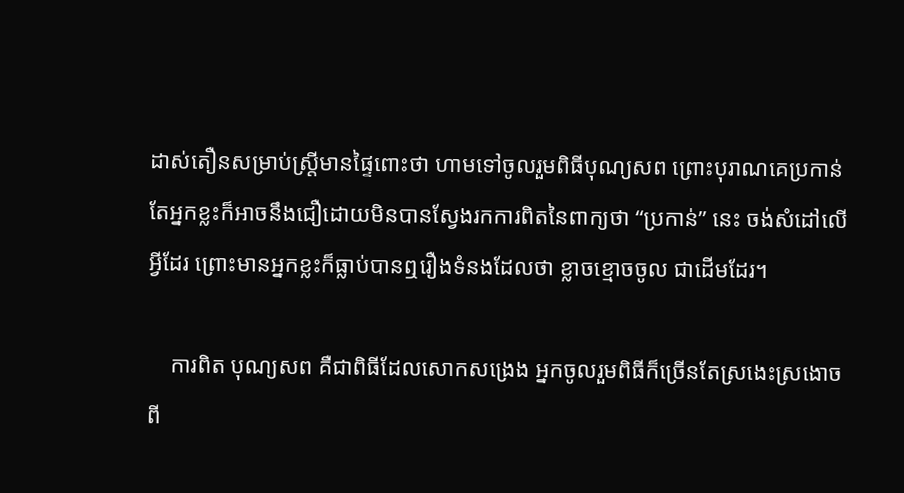ដាស់តឿនសម្រាប់ស្រ្តីមានផ្ទៃពោះថា ហាមទៅចូលរួមពិធីបុណ្យសព ព្រោះបុរាណគេប្រកាន់ តែអ្នកខ្លះក៏អាចនឹងជឿដោយមិនបានស្វែងរកការពិតនៃពាក្យថា “ប្រកាន់” នេះ ចង់សំដៅលើអ្វីដែរ ព្រោះមានអ្នកខ្លះក៏ធ្លាប់បានឮរឿងទំនងដែលថា ខ្លាចខ្មោចចូល ជាដើមដែរ។

    ការពិត បុណ្យសព គឺជាពិធីដែលសោកសង្រេង អ្នកចូលរួមពិធីក៏ច្រើនតែស្រងេះស្រងោចពី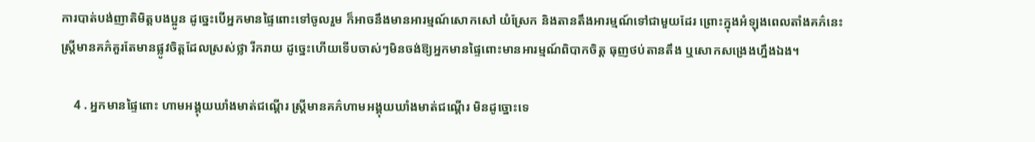ការបាត់បង់ញាតិមិត្តបងប្អូន ដូច្នេះបើអ្នកមានផ្ទៃពោះទៅចូលរួម ក៏អាចនឹងមានអារម្មណ៍សោកសៅ យំស្រែក និងតានតឹងអារម្មណ៍ទៅជាមួយដែរ ព្រោះក្នុងអំឡុងពេលតាំងគភ៌នេះ ស្រ្តីមានគភ៌គួរតែមានផ្លូវចិត្តដែលស្រស់ថ្លា រីករាយ ដូច្នេះហើយទើបចាស់ៗមិនចង់ឱ្យអ្នកមានផ្ទៃពោះមានអារម្មណ៍ពិបាកចិត្ត ធុញថប់តានតឹង ឬសោកសង្រេងហ្នឹងឯង។

    4 . អ្នកមានផ្ទៃពោះ ហាមអង្គុយឃាំងមាត់ជណ្ដើរ ស្រ្តីមានគភ៌ហាមអង្គុយឃាំងមាត់ជណ្ដើរ មិនដូច្នោះទេ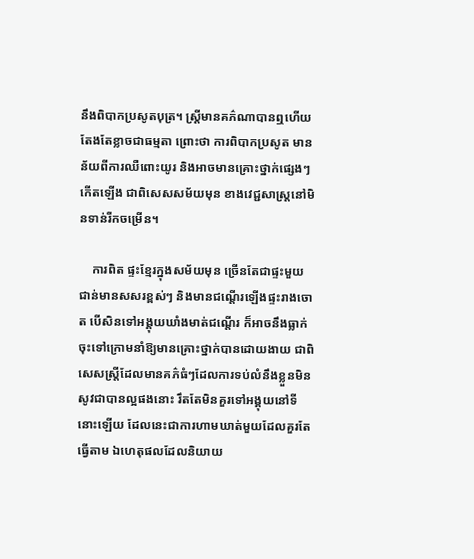នឹងពិបាកប្រសូតបុត្រ។ ស្រ្តីមានគភ៌ណាបានឮហើយ តែងតែខ្លាចជាធម្មតា ព្រោះថា ការពិបាកប្រសូត មានន័យពីការឈឺពោះយូរ និងអាចមានគ្រោះថ្នាក់ផ្សេងៗកើតឡើង ជាពិសេសសម័យមុន ខាងវេជ្ជសាស្រ្តនៅមិនទាន់រីកចម្រើន។

    ការពិត ផ្ទះខ្មែរក្នុងសម័យមុន ច្រើនតែជាផ្ទះមួយជាន់មានសសរខ្ពស់ៗ និងមានជណ្ដើរឡើងផ្ទះរាងចោត បើសិនទៅអង្គុយឃាំងមាត់ជណ្ដើរ ក៏អាចនឹងធ្លាក់ចុះទៅក្រោមនាំឱ្យមានគ្រោះថ្នាក់បានដោយងាយ ជាពិសេសស្រ្តីដែលមានគភ៌ធំៗដែលការទប់លំនឹងខ្លួនមិនសូវជាបានល្អផងនោះ រឹតតែមិនគួរទៅអង្គុយនៅទីនោះឡើយ ដែលនេះជាការហាមឃាត់មួយដែលគួរតែធ្វើតាម ឯហេតុផលដែលនិយាយ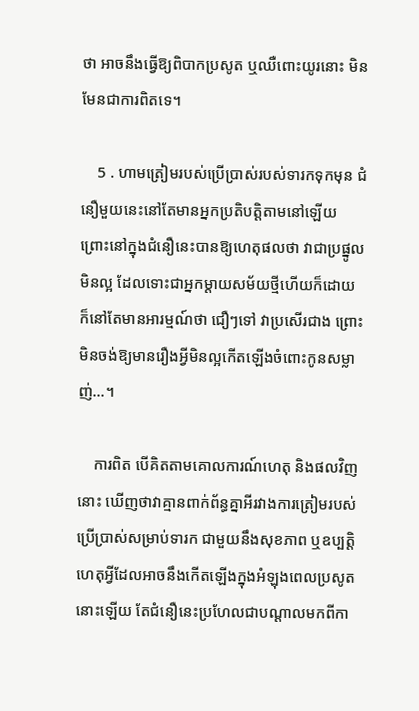ថា អាចនឹងធ្វើឱ្យពិបាកប្រសូត ឬឈឺពោះយូរនោះ មិនមែនជាការពិតទេ។

    5 . ហាមត្រៀមរបស់ប្រើប្រាស់របស់ទារកទុកមុន ជំនឿមួយនេះនៅតែមានអ្នកប្រតិបត្តិតាមនៅឡើយ ព្រោះនៅក្នុងជំនឿនេះបានឱ្យហេតុផលថា វាជាប្រផ្នូលមិនល្អ ដែលទោះជាអ្នកម្ដាយសម័យថ្មីហើយក៏ដោយ ក៏នៅតែមានអារម្មណ៍ថា ជឿៗទៅ វាប្រសើរជាង ព្រោះមិនចង់ឱ្យមានរឿងអ្វីមិនល្អកើតឡើងចំពោះកូនសម្លាញ់…។

    ការពិត បើគិតតាមគោលការណ៍ហេតុ និងផលវិញនោះ ឃើញថាវាគ្មានពាក់ព័ន្ធគ្នាអីរវាងការត្រៀមរបស់ប្រើប្រាស់សម្រាប់ទារក ជាមួយនឹងសុខភាព ឬឧប្បត្តិហេតុអ្វីដែលអាចនឹងកើតឡើងក្នុងអំឡុងពេលប្រសូតនោះឡើយ តែជំនឿនេះប្រហែលជាបណ្ដាលមកពីកា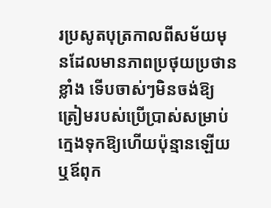រប្រសូតបុត្រកាលពីសម័យមុនដែលមានភាពប្រថុយប្រថានខ្លាំង ទើបចាស់ៗមិនចង់ឱ្យត្រៀមរបស់ប្រើប្រាស់សម្រាប់ក្មេងទុកឱ្យហើយប៉ុន្មានឡើយ ឬឪពុក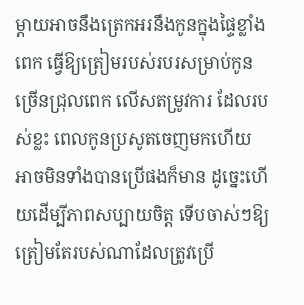ម្ដាយអាចនឹងត្រេកអរនឹងកូនក្នុងផ្ទៃខ្លាំងពេក ធ្វើឱ្យត្រៀមរបស់របរសម្រាប់កូនច្រើនជ្រុលពេក លើសតម្រូវការ ដែលរបស់ខ្លះ ពេលកូនប្រសូតចេញមកហើយ អាចមិនទាំងបានប្រើផងក៏មាន ដូច្នេះហើយដើម្បីភាពសប្បាយចិត្ត ទើបចាស់ៗឱ្យត្រៀមតែរបស់ណាដែលត្រូវប្រើ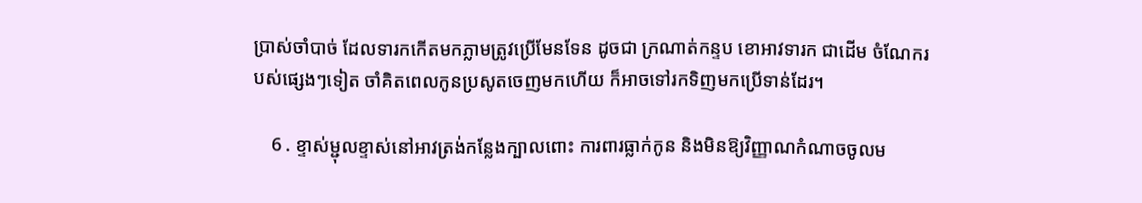ប្រាស់ចាំបាច់ ដែលទារកកើតមកភ្លាមត្រូវប្រើមែនទែន ដូចជា ក្រណាត់កន្ទប ខោអាវទារក ជាដើម ចំណែករបស់ផ្សេងៗទៀត ចាំគិតពេលកូនប្រសូតចេញមកហើយ ក៏អាចទៅរកទិញមកប្រើទាន់ដែរ។

    6 . ខ្ទាស់ម្ជុលខ្ទាស់នៅអាវត្រង់កន្លែងក្បាលពោះ ការពារធ្លាក់កូន និងមិនឱ្យវិញ្ញាណកំណាចចូលម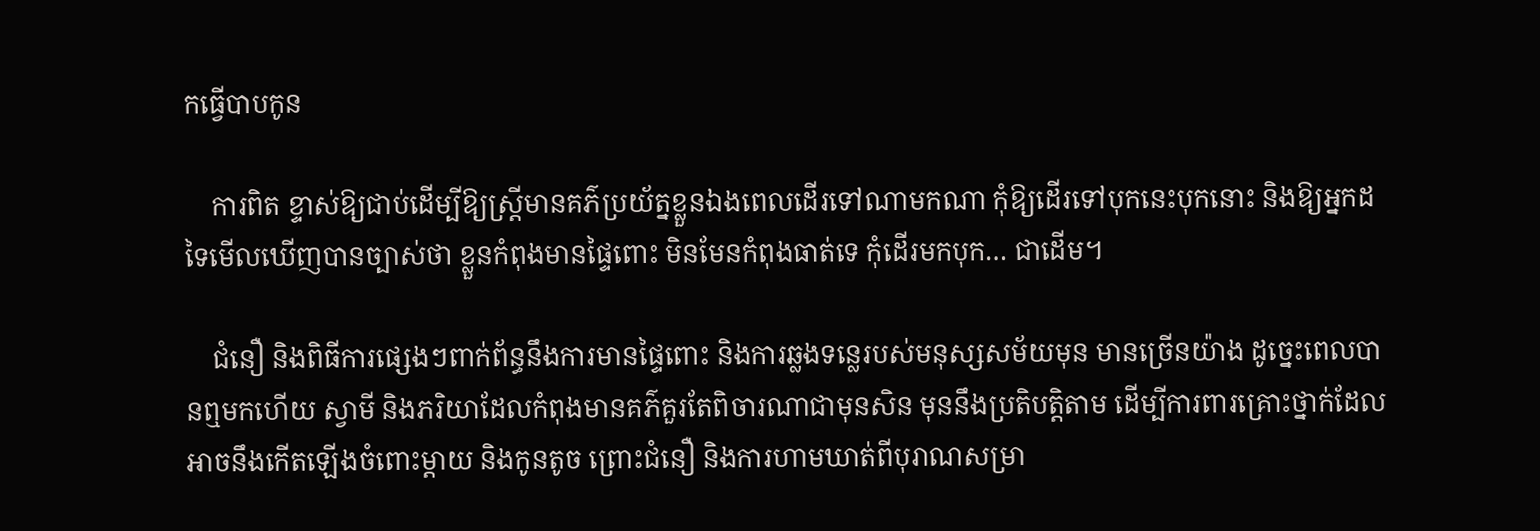កធ្វើបាបកូន

    ការពិត ខ្ទាស់ឱ្យជាប់ដើម្បីឱ្យស្រ្តីមានគភ៌ប្រយ័ត្នខ្លួនឯងពេលដើរទៅណាមកណា កុំឱ្យដើរទៅបុកនេះបុកនោះ និងឱ្យអ្នកដទៃមើលឃើញបានច្បាស់ថា ខ្លួនកំពុងមានផ្ទៃពោះ មិនមែនកំពុងធាត់ទេ កុំដើរមកបុក… ជាដើម។

    ជំនឿ និងពិធីការផ្សេងៗពាក់ព័ន្ធនឹងការមានផ្ទៃពោះ និងការឆ្លងទន្លេរបស់មនុស្សសម័យមុន មានច្រើនយ៉ាង ដូច្នេះពេលបានឮមកហើយ ស្វាមី និងភរិយាដែលកំពុងមានគភ៌គួរតែពិចារណាជាមុនសិន មុននឹងប្រតិបត្តិតាម ដើម្បីការពារគ្រោះថ្នាក់ដែលអាចនឹងកើតឡើងចំពោះម្ដាយ និងកូនតូច ព្រោះជំនឿ និងការហាមឃាត់ពីបុរាណសម្រា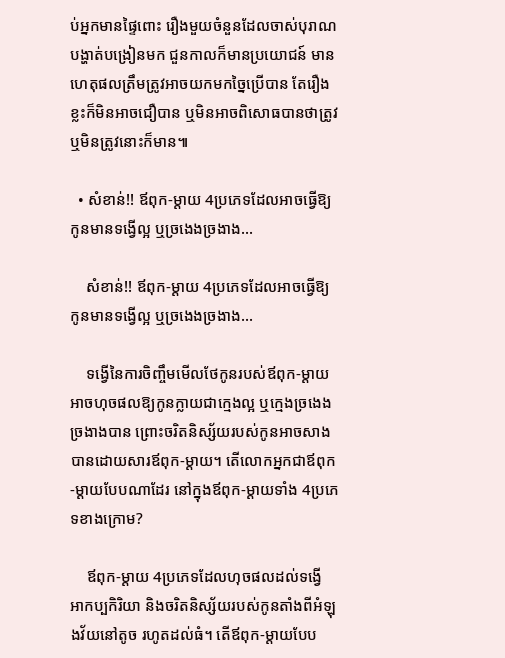ប់អ្នកមានផ្ទៃពោះ រឿងមួយចំនួនដែលចាស់បុរាណបង្ហាត់បង្រៀនមក ជួនកាលក៏មានប្រយោជន៍ មានហេតុផលត្រឹមត្រូវអាចយកមកច្នៃប្រើបាន តែរឿងខ្លះក៏មិនអាចជឿបាន ឬមិនអាចពិសោធបានថាត្រូវ ឬមិនត្រូវនោះក៏មាន៕

  • សំខាន់!! ឪពុក-ម្ដាយ 4ប្រភេទដែលអាចធ្វើឱ្យកូនមានទង្វើល្អ ឬច្រងេងច្រងាង…

    សំខាន់!! ឪពុក-ម្ដាយ 4ប្រភេទដែលអាចធ្វើឱ្យកូនមានទង្វើល្អ ឬច្រងេងច្រងាង…

    ទង្វើនៃការចិញ្ចឹមមើលថែកូនរបស់ឪពុក-ម្ដាយអាចហុចផលឱ្យកូនក្លាយជាក្មេងល្អ ឬក្មេងច្រងេងច្រងាងបាន ព្រោះចរិតនិស្ស័យរបស់កូនអាចសាងបានដោយសារឪពុក-ម្ដាយ។ តើលោកអ្នកជាឪពុក-ម្ដាយបែបណាដែរ នៅក្នុងឪពុក-ម្ដាយទាំង 4ប្រភេទខាងក្រោម?

    ឪពុក-ម្ដាយ 4ប្រភេទដែលហុចផលដល់ទង្វើ អាកប្បកិរិយា និងចរិតនិស្ស័យរបស់កូនតាំងពីអំឡុងវ័យនៅតូច រហូតដល់ធំ។ តើឪពុក-ម្ដាយបែប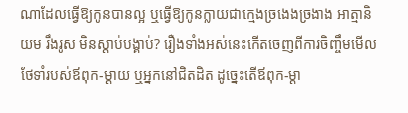ណាដែលធ្វើឱ្យកូនបានល្អ ឬធ្វើឱ្យកូនក្លាយជាក្មេងច្រងេងច្រងាង អាត្មានិយម រឹងរូស មិនស្ដាប់បង្គាប់? រឿងទាំងអស់នេះកើតចេញពីការចិញ្ចឹមមើលថែទាំរបស់ឪពុក-ម្ដាយ ឬអ្នកនៅជិតដិត ដូច្នេះតើឪពុក-ម្ដា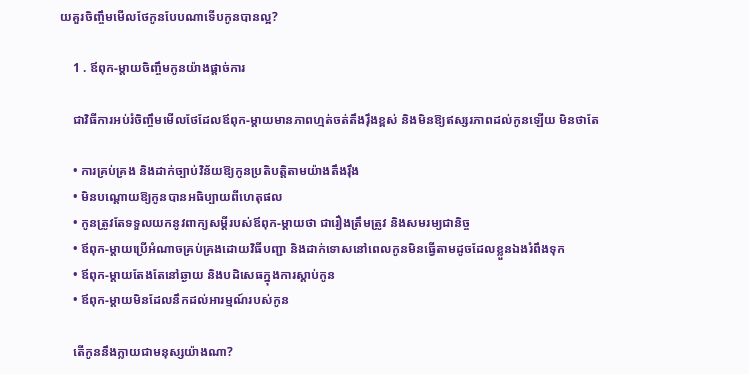យគួរចិញ្ចឹមមើលថែកូនបែបណាទើបកូនបានល្អ?

    1 . ឪពុក-ម្ដាយចិញ្ចឹមកូនយ៉ាងផ្ដាច់ការ

    ជាវិធីការអប់រំចិញ្ចឹមមើលថែដែលឪពុក-ម្ដាយមានភាពហ្មត់ចត់តឹងរ៉ឹងខ្ពស់ និងមិនឱ្យឥស្សរភាពដល់កូនឡើយ មិនថាតែ

    • ការគ្រប់គ្រង និងដាក់ច្បាប់វិន័យឱ្យកូនប្រតិបត្តិតាមយ៉ាងតឹងរ៉ឹង
    • មិនបណ្ដោយឱ្យកូនបានអធិប្បាយពីហេតុផល
    • កូនត្រូវតែទទួលយកនូវពាក្យសម្ដីរបស់ឪពុក-ម្ដាយថា ជារឿងត្រឹមត្រូវ និងសមរម្យជានិច្ច
    • ឪពុក-ម្ដាយប្រើអំណាចគ្រប់គ្រងដោយវិធីបញ្ជា និងដាក់ទោសនៅពេលកូនមិនធ្វើតាមដូចដែលខ្លួនឯងរំពឹងទុក
    • ឪពុក-ម្ដាយតែងតែនៅឆ្ងាយ និងបដិសេធក្នុងការស្ដាប់កូន
    • ឪពុក-ម្ដាយមិនដែលនឹកដល់អារម្មណ៍របស់កូន

    តើកូននឹងក្លាយជាមនុស្សយ៉ាងណា?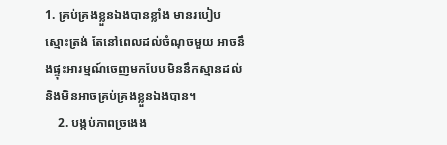1. គ្រប់គ្រងខ្លួនឯងបានខ្លាំង មានរបៀប ស្មោះត្រង់ តែនៅពេលដល់ចំណុចមួយ អាចនឹងផ្ទុះអារម្មណ៍ចេញមកបែបមិននឹកស្មានដល់ និងមិនអាចគ្រប់គ្រងខ្លួនឯងបាន។
    2. បង្កប់ភាពច្រងេង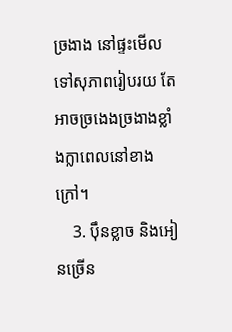ច្រងាង នៅផ្ទះមើលទៅសុភាពរៀបរយ តែអាចច្រងេងច្រងាងខ្លាំងក្លាពេលនៅខាងក្រៅ។
    3. ប៉ឹនខ្លាច និងអៀនច្រើន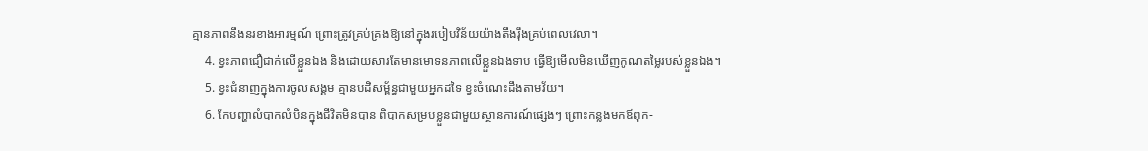គ្មានភាពនឹងនរខាងអារម្មណ៍ ព្រោះត្រូវគ្រប់គ្រងឱ្យនៅក្នុងរបៀបវិន័យយ៉ាងតឹងរ៉ឹងគ្រប់ពេលវេលា។
    4. ខ្វះភាពជឿជាក់លើខ្លួនឯង និងដោយសារតែមានមោទនភាពលើខ្លួនឯងទាប ធ្វើឱ្យមើលមិនឃើញកូណតម្លៃរបស់ខ្លួនឯង។
    5. ខ្វះជំនាញក្នុងការចូលសង្គម គ្មានបដិសម្ព័ន្ធជាមួយអ្នកដទៃ ខ្វះចំណេះដឹងតាមវ័យ។
    6. កែបញ្ហាលំបាកលំបិនក្នុងជីវិតមិនបាន ពិបាកសម្របខ្លួនជាមួយស្ថានការណ៍ផ្សេងៗ ព្រោះកន្លងមកឪពុក-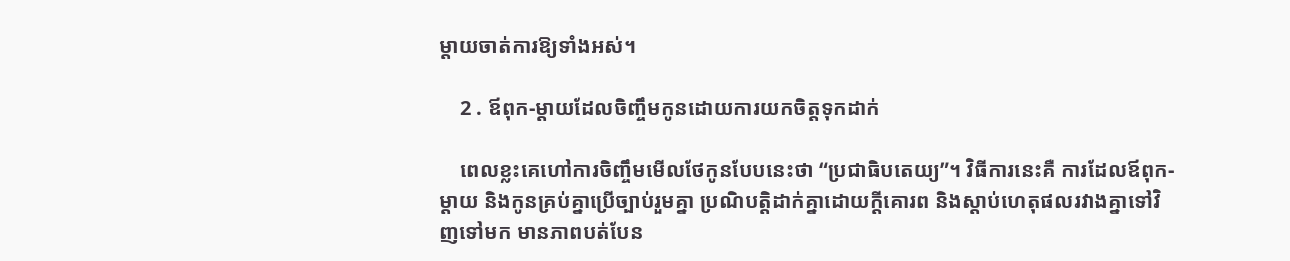ម្ដាយចាត់ការឱ្យទាំងអស់។

    2 . ឪពុក-ម្ដាយដែលចិញ្ចឹមកូនដោយការយកចិត្តទុកដាក់

    ពេលខ្លះគេហៅការចិញ្ចឹមមើលថែកូនបែបនេះថា “ប្រជាធិបតេយ្យ”។ វិធីការនេះគឺ ការដែលឪពុក-ម្ដាយ និងកូនគ្រប់គ្នាប្រើច្បាប់រួមគ្នា ប្រណិបត្តិដាក់គ្នាដោយក្ដីគោរព និងស្ដាប់ហេតុផលរវាងគ្នាទៅវិញទៅមក មានភាពបត់បែន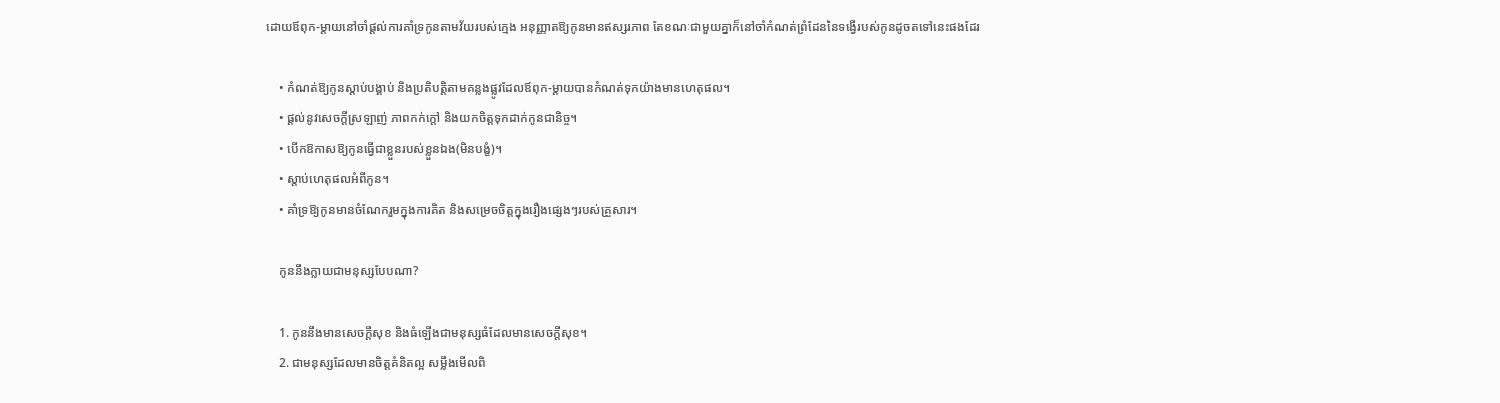ដោយឪពុក-ម្ដាយនៅចាំផ្ដល់ការគាំទ្រកូនតាមវ័យរបស់ក្មេង អនុញ្ញាតឱ្យកូនមានឥស្សរភាព តែខណៈជាមួយគ្នាក៏នៅចាំកំណត់ព្រំដែននៃទង្វើរបស់កូនដូចតទៅនេះផងដែរ

    • កំណត់ឱ្យកូនស្ដាប់បង្គាប់ និងប្រតិបត្តិតាមគន្លងផ្លូវដែលឪពុក-ម្ដាយបានកំណត់ទុកយ៉ាងមានហេតុផល។
    • ផ្ដល់នូវសេចក្ដីស្រឡាញ់ ភាពកក់ក្ដៅ និងយកចិត្តទុកដាក់កូនជានិច្ច។
    • បើកឱកាសឱ្យកូនធ្វើជាខ្លួនរបស់ខ្លួនឯង(មិនបង្ខំ)។
    • ស្ដាប់ហេតុផលអំពីកូន។
    • គាំទ្រឱ្យកូនមានចំណែករួមក្នុងការគិត និងសម្រេចចិត្តក្នុងរឿងផ្សេងៗរបស់គ្រួសារ។

    កូននឹងក្លាយជាមនុស្សបែបណា?

    1. កូននឹងមានសេចក្ដីសុខ និងធំឡើងជាមនុស្សធំដែលមានសេចក្ដីសុខ។
    2. ជាមនុស្សដែលមានចិត្តគំនិតល្អ សម្លឹងមើលពិ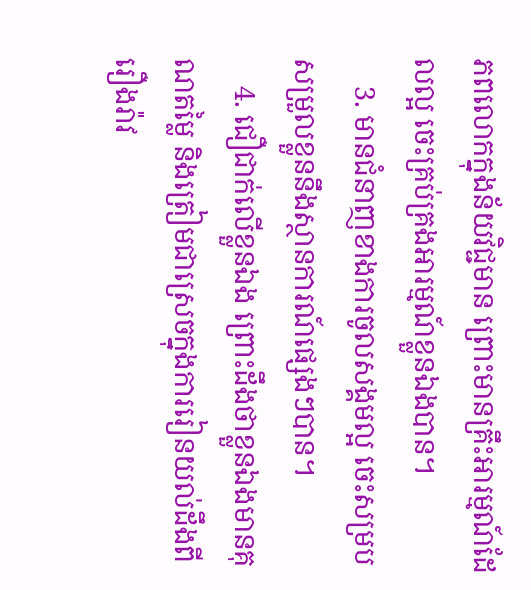ភពលោកក្នុងន័យវិជ្ជមាន ព្រោះមានគ្រឹះអារម្មណ៍ដែលល្អ ចេះគ្រប់គ្រងអារម្មណ៍ខ្លួនឯងបាន។
    3. មានជំនាញខាងការចូលសង្គមល្អ ចេះសម្របសម្រួលខ្លួននឹងស្ថានការណ៍ផ្សេងៗបាន។
    4. ជឿជាក់លើខ្លួនឯង ព្រោះដឹងថាខ្លួនឯងមានគុណតម្លៃ និងត្រៀមជាស្រេចក្នុងការរៀនយល់ដឹងពីរឿងរ៉ាវ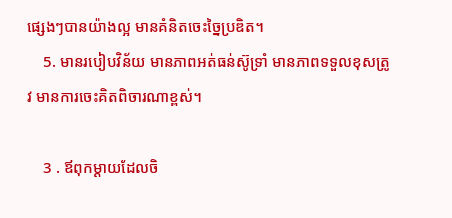ផ្សេងៗបានយ៉ាងល្អ មានគំនិតចេះច្នៃប្រឌិត។
    5. មានរបៀបវិន័យ មានភាពអត់ធន់ស៊ូទ្រាំ មានភាពទទួលខុសត្រូវ មានការចេះគិតពិចារណាខ្ពស់។

    3 . ឪពុកម្ដាយដែលចិ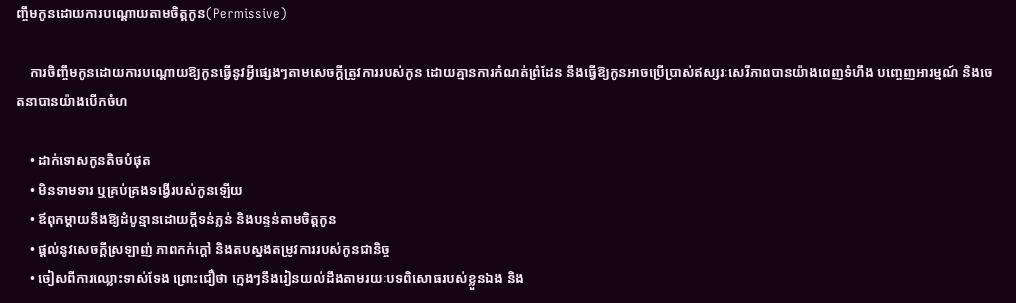ញ្ចឹមកូនដោយការបណ្ដោយតាមចិត្តកូន(Permissive)

    ការចិញ្ចឹមកូនដោយការបណ្ដោយឱ្យកូនធ្វើនូវអ្វីផ្សេងៗតាមសេចក្ដីត្រូវការរបស់កូន ដោយគ្មានការកំណត់ព្រំដែន នឹងធ្វើឱ្យកូនអាចប្រើប្រាស់ឥស្សរៈសេរីភាពបានយ៉ាងពេញទំហឹង បញ្ចេញអារម្មណ៍ និងចេតនាបានយ៉ាងបើកចំហ

    • ដាក់ទោសកូនតិចបំផុត
    • មិនទាមទារ ឬគ្រប់គ្រងទង្វើរបស់កូនឡើយ
    • ឪពុកម្ដាយនឹងឱ្យដំបូន្មានដោយក្ដីទន់ភ្លន់ និងបន្ទន់តាមចិត្តកូន
    • ផ្ដល់នូវសេចក្ដីស្រឡាញ់ ភាពកក់ក្ដៅ និងតបស្នងតម្រូវការរបស់កូនជានិច្ច
    • ចៀសពីការឈ្លោះទាស់ទែង ព្រោះជឿថា ក្មេងៗនឹងរៀនយល់ដឹងតាមរយៈបទពិសោធរបស់ខ្លួនឯង និង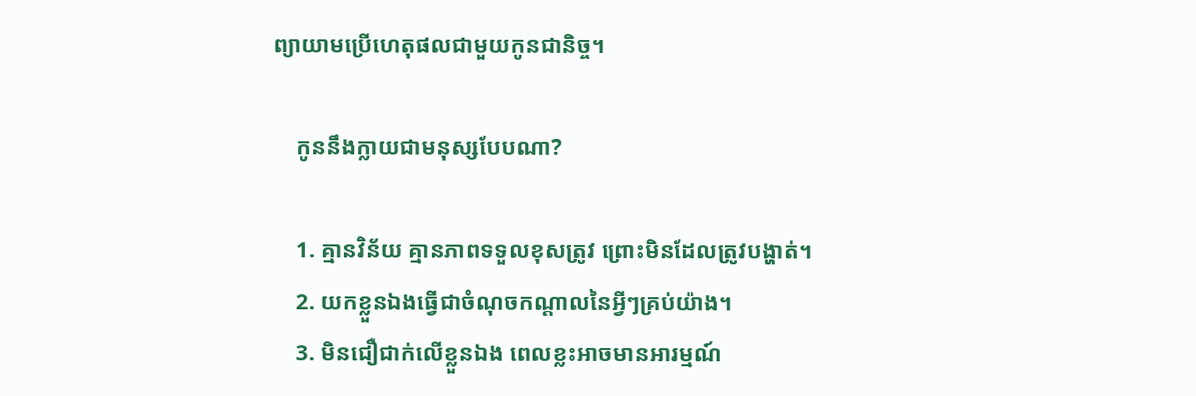ព្យាយាមប្រើហេតុផលជាមួយកូនជានិច្ច។

    កូននឹងក្លាយជាមនុស្សបែបណា?

    1. គ្មានវិន័យ គ្មានភាពទទួលខុសត្រូវ ព្រោះមិនដែលត្រូវបង្ហាត់។
    2. យកខ្លួនឯងធ្វើជាចំណុចកណ្ដាលនៃអ្វីៗគ្រប់យ៉ាង។
    3. មិនជឿជាក់លើខ្លួនឯង ពេលខ្លះអាចមានអារម្មណ៍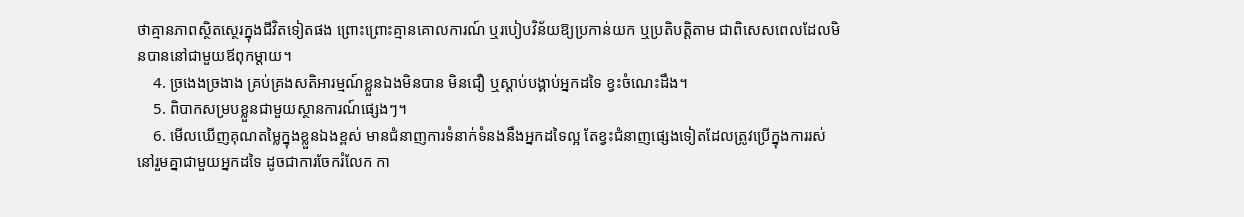ថាគ្មានភាពស្ថិតស្ថេរក្នុងជីវិតទៀតផង ព្រោះព្រោះគ្មានគោលការណ៍ ឬរបៀបវិន័យឱ្យប្រកាន់យក ឬប្រតិបត្តិតាម ជាពិសេសពេលដែលមិនបាននៅជាមួយឪពុកម្ដាយ។
    4. ច្រងេងច្រងាង គ្រប់គ្រងសតិអារម្មណ៍ខ្លួនឯងមិនបាន មិនជឿ ឬស្ដាប់បង្គាប់អ្នកដទៃ ខ្វះចំណេះដឹង។
    5. ពិបាកសម្របខ្លួនជាមួយស្ថានការណ៍ផ្សេងៗ។
    6. មើលឃើញគុណតម្លៃក្នុងខ្លួនឯងខ្ពស់ មានជំនាញការទំនាក់ទំនងនឹងអ្នកដទៃល្អ តែខ្វះជំនាញផ្សេងទៀតដែលត្រូវប្រើក្នុងការរស់នៅរួមគ្នាជាមួយអ្នកដទៃ ដូចជាការចែករំលែក កា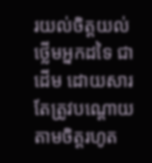រយល់ចិត្តយល់ថ្លើមអ្នកដទៃ ជាដើម ដោយសារតែត្រូវបណ្ដោយតាមចិត្តរហូត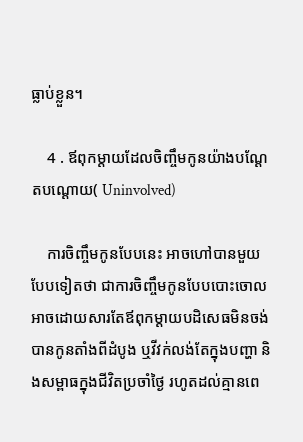ធ្លាប់ខ្លួន។

    4 . ឪពុកម្ដាយដែលចិញ្ចឹមកូនយ៉ាងបណ្ដែតបណ្ដោយ( Uninvolved)

    ការចិញ្ចឹមកូនបែបនេះ អាចហៅបានមួយបែបទៀតថា ជាការចិញ្ចឹមកូនបែបបោះចោល អាចដោយសារតែឪពុកម្ដាយបដិសេធមិនចង់បានកូនតាំងពីដំបូង ឬវីវក់លង់តែក្នុងបញ្ហា និងសម្ពាធក្នុងជីវិតប្រចាំថ្ងៃ រហូតដល់គ្មានពេ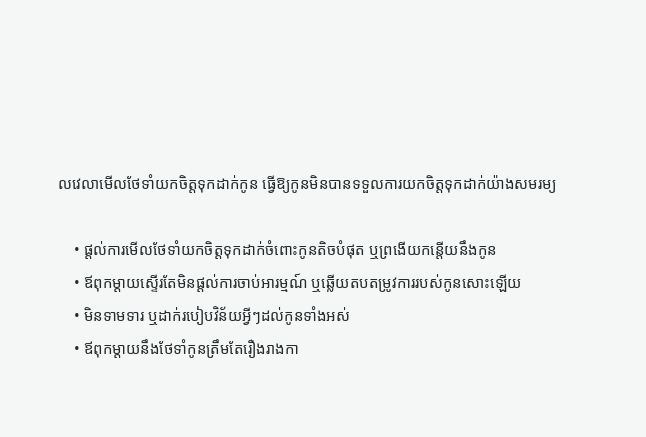លវេលាមើលថែទាំយកចិត្តទុកដាក់កូន ធ្វើឱ្យកូនមិនបានទទួលការយកចិត្តទុកដាក់យ៉ាងសមរម្យ

    • ផ្ដល់ការមើលថែទាំយកចិត្តទុកដាក់ចំពោះកូនតិចបំផុត ឬព្រងើយកន្តើយនឹងកូន
    • ឪពុកម្ដាយស្ទើរតែមិនផ្ដល់ការចាប់អារម្មណ៍ ឬឆ្លើយតបតម្រូវការរបស់កូនសោះឡើយ
    • មិនទាមទារ ឬដាក់របៀបវិន័យអ្វីៗដល់កូនទាំងអស់
    • ឪពុកម្ដាយនឹងថែទាំកូនត្រឹមតែរឿងរាងកា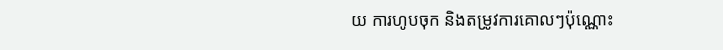យ ការហូបចុក និងតម្រូវការគោលៗប៉ុណ្ណោះ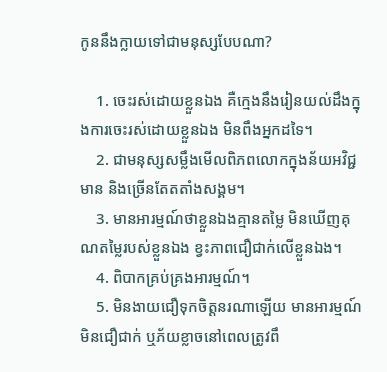កូននឹងក្លាយទៅជាមនុស្សបែបណា?

    1. ចេះរស់ដោយខ្លួនឯង គឺក្មេងនឹងរៀនយល់ដឹងក្នុងការចេះរស់ដោយខ្លួនឯង មិនពឹងអ្នកដទៃ។
    2. ជាមនុស្សសម្លឹងមើលពិភពលោកក្នុងន័យអវិជ្ជមាន និងច្រើនតែតតាំងសង្គម។
    3. មានអារម្មណ៍ថាខ្លួនឯងគ្មានតម្លៃ មិនឃើញគុណតម្លៃរបស់ខ្លួនឯង ខ្វះភាពជឿជាក់លើខ្លួនឯង។
    4. ពិបាកគ្រប់គ្រងអារម្មណ៍។
    5. មិនងាយជឿទុកចិត្តនរណាឡើយ មានអារម្មណ៍មិនជឿជាក់ ឬភ័យខ្លាចនៅពេលត្រូវពឹ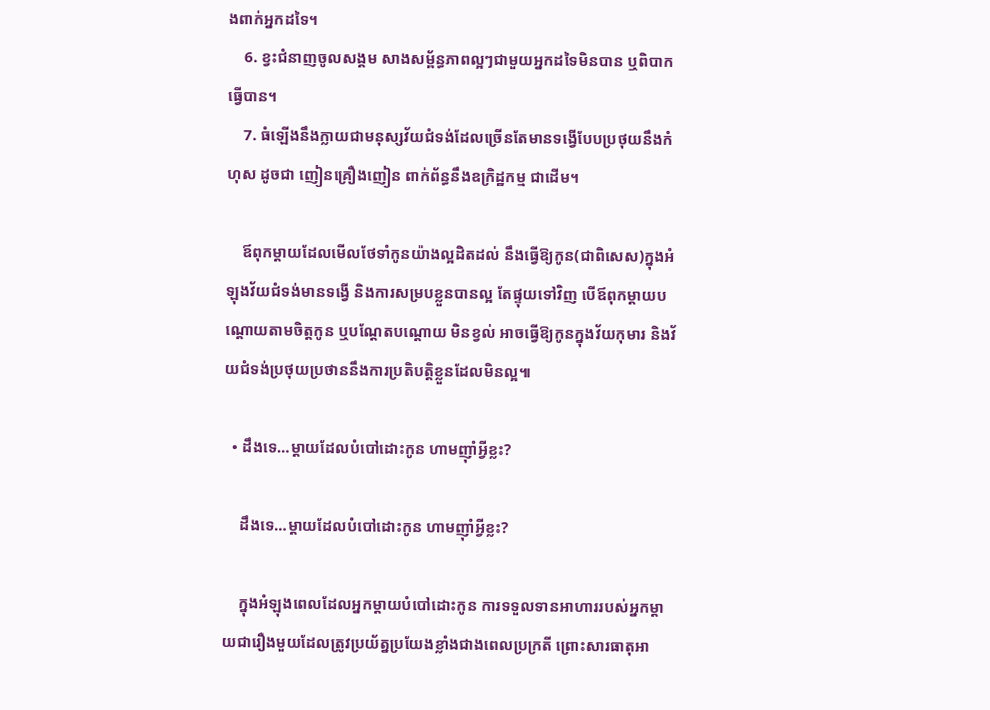ងពាក់អ្នកដទៃ។
    6. ខ្វះជំនាញចូលសង្គម សាងសម្ព័ន្ធភាពល្អៗជាមួយអ្នកដទៃមិនបាន ឬពិបាកធ្វើបាន។
    7. ធំឡើងនឹងក្លាយជាមនុស្សវ័យជំទង់ដែលច្រើនតែមានទង្វើបែបប្រថុយនឹងកំហុស ដូចជា ញៀនគ្រឿងញៀន ពាក់ព័ន្ធនឹងឧក្រិដ្ឋកម្ម ជាដើម។

    ឪពុកម្ដាយដែលមើលថែទាំកូនយ៉ាងល្អដិតដល់ នឹងធ្វើឱ្យកូន(ជាពិសេស)ក្នុងអំឡុងវ័យជំទង់មានទង្វើ និងការសម្របខ្លួនបានល្អ តែផ្ទុយទៅវិញ បើឪពុកម្ដាយបណ្ដោយតាមចិត្តកូន ឬបណ្ដែតបណ្ដោយ មិនខ្វល់ អាចធ្វើឱ្យកូនក្នុងវ័យកុមារ និងវ័យជំទង់ប្រថុយប្រថាននឹងការប្រតិបត្តិខ្លួនដែលមិនល្អ៕

  • ដឹងទេ…ម្ដាយដែលបំបៅដោះកូន ហាមញ៉ាំអ្វីខ្លះ?

    ដឹងទេ…ម្ដាយដែលបំបៅដោះកូន ហាមញ៉ាំអ្វីខ្លះ?

    ក្នុងអំឡុងពេលដែលអ្នកម្ដាយបំបៅដោះកូន ការទទួលទានអាហាររបស់អ្នកម្ដាយជារឿងមួយដែលត្រូវប្រយ័ត្នប្រយែងខ្លាំងជាងពេលប្រក្រតី ព្រោះសារធាតុអា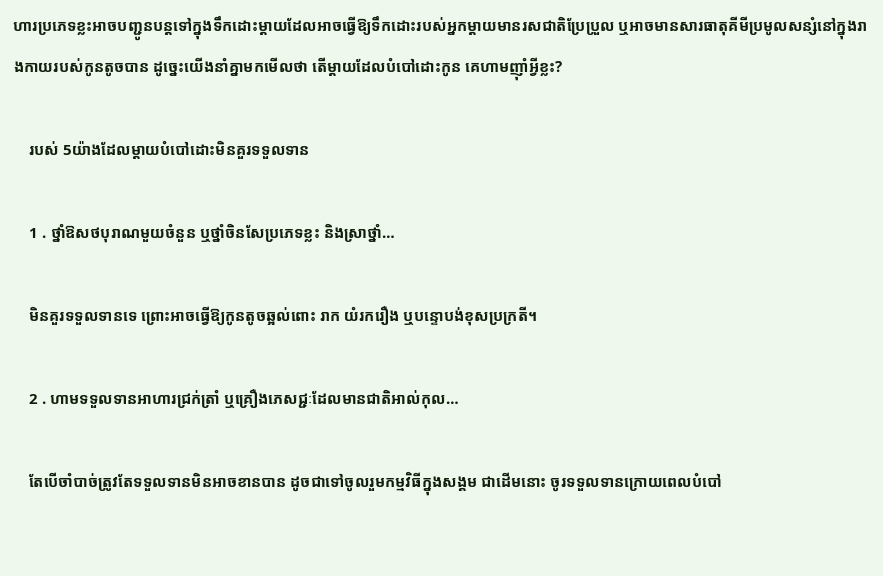ហារប្រភេទខ្លះអាចបញ្ជូនបន្តទៅក្នុងទឹកដោះម្ដាយដែលអាចធ្វើឱ្យទឹកដោះរបស់អ្នកម្ដាយមានរសជាតិប្រែប្រួល ឬអាចមានសារធាតុគីមីប្រមូលសន្សំនៅក្នុងរាងកាយរបស់កូនតូចបាន ដូច្នេះយើងនាំគ្នាមកមើលថា តើម្ដាយដែលបំបៅដោះកូន គេហាមញ៉ាំអ្វីខ្លះ?

    របស់ 5យ៉ាងដែលម្ដាយបំបៅដោះមិនគួរទទួលទាន

    1 . ថ្នាំឱសថបុរាណមួយចំនួន ឬថ្នាំចិនសែប្រភេទខ្លះ និងស្រាថ្នាំ…

    មិនគួរទទួលទានទេ ព្រោះអាចធ្វើឱ្យកូនតូចឆ្អល់ពោះ រាក យំរករឿង ឬបន្ទោបង់ខុសប្រក្រតី។

    2 . ហាមទទួលទានអាហារជ្រក់ត្រាំ ឬគ្រឿងភេសជ្ជៈដែលមានជាតិអាល់កុល…

    តែបើចាំបាច់ត្រូវតែទទួលទានមិនអាចខានបាន ដូចជាទៅចូលរួមកម្មវិធីក្នុងសង្គម ជាដើមនោះ ចូរទទួលទានក្រោយពេលបំបៅ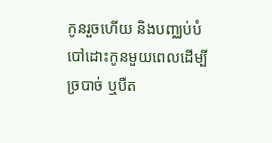កូនរួចហើយ និងបញ្ឈប់បំបៅដោះកូនមួយពេលដើម្បីច្របាច់ ឬបឺត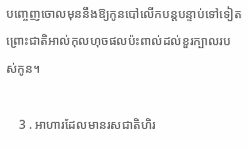បញ្ចេញចោលមុននឹងឱ្យកូនបៅលើកបន្តបន្ទាប់ទៅទៀត ព្រោះជាតិអាល់កុលហុចផលប៉ះពាល់ដល់ខួរក្បាលរបស់កូន។

    3 . អាហារដែលមានរសជាតិហិរ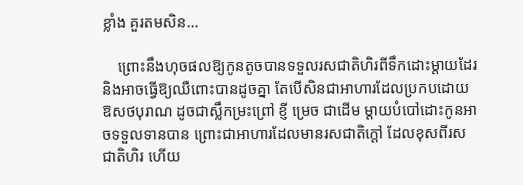ខ្លាំង គួរតមសិន…

    ព្រោះនឹងហុចផលឱ្យកូនតូចបានទទួលរសជាតិហិរពីទឹកដោះម្ដាយដែរ និងអាចធ្វើឱ្យឈឺពោះបានដូចគ្នា តែបើសិនជាអាហារដែលប្រកបដោយឱសថបុរាណ ដូចជាស្លឹកម្រះព្រៅ ខ្ញី ម្រេច ជាដើម ម្ដាយបំបៅដោះកូនអាចទទួលទានបាន ព្រោះជាអាហារដែលមានរសជាតិក្ដៅ ដែលខុសពីរសជាតិហិរ ហើយ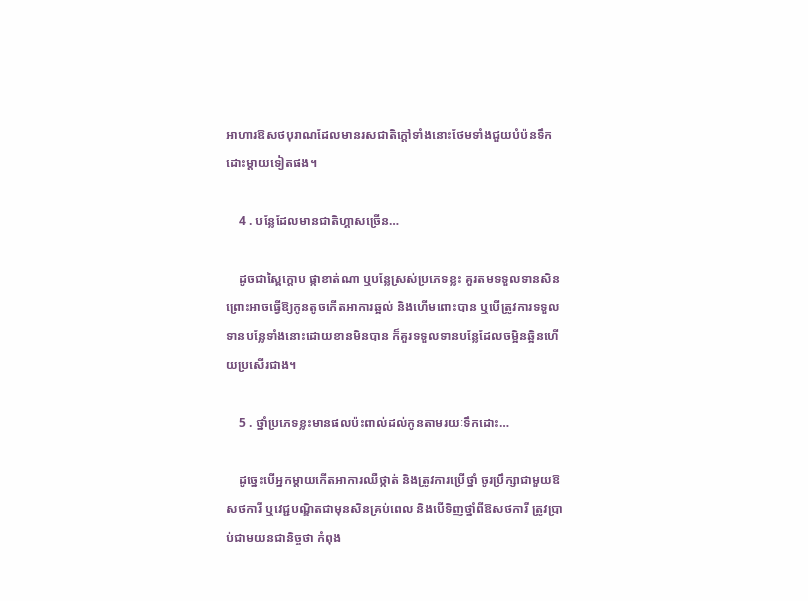អាហារឱសថបុរាណដែលមានរសជាតិក្ដៅទាំងនោះថែមទាំងជួយបំប៉នទឹកដោះម្ដាយទៀតផង។

    4 . បន្លែដែលមានជាតិហ្គាសច្រើន…

    ដូចជាស្ពៃក្ដោប ផ្កាខាត់ណា ឬបន្លែស្រស់ប្រភេទខ្លះ គួរតមទទួលទានសិន ព្រោះអាចធ្វើឱ្យកូនតូចកើតអាការឆ្អល់ និងហើមពោះបាន ឬបើត្រូវការទទួលទានបន្លែទាំងនោះដោយខានមិនបាន ក៏គួរទទួលទានបន្លែដែលចម្អិនឆ្អិនហើយប្រសើរជាង។

    5 . ថ្នាំប្រភេទខ្លះមានផលប៉ះពាល់ដល់កូនតាមរយៈទឹកដោះ…

    ដូច្នេះបើអ្នកម្ដាយកើតអាការឈឺថ្កាត់ និងត្រូវការប្រើថ្នាំ ចូរប្រឹក្សាជាមួយឱសថការី ឬវេជ្ជបណ្ឌិតជាមុនសិនគ្រប់ពេល និងបើទិញថ្នាំពីឱសថការី ត្រូវប្រាប់ជាមយនជានិច្ចថា កំពុង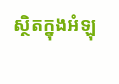ស្ថិតក្នុងអំឡុ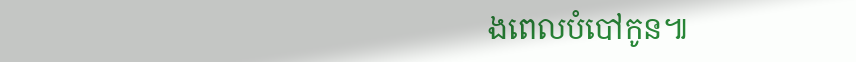ងពេលបំបៅកូន៕